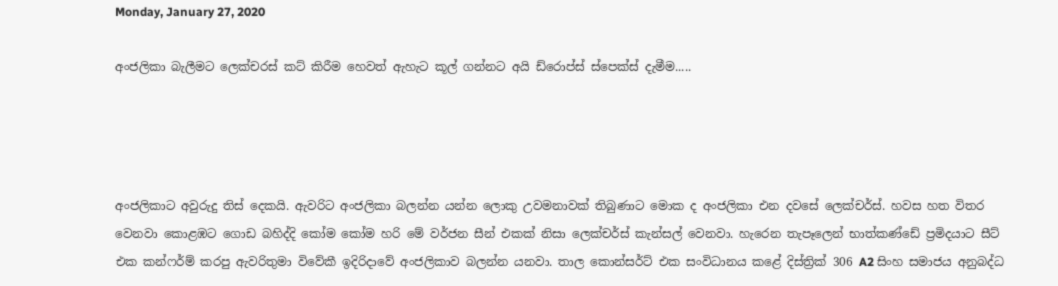Monday, January 27, 2020

අංජලිකා බැලීමට ලෙක්චරස් කට් කිරීම හෙවත් ඇහැට කූල් ගන්නට අයි ඩ්රොප්ස් ස්පෙක්ස් දැමීම.....




අංජලිකාට අවුරුදු තිස් දෙකයි. ඇවරිට අංජලිකා බලන්න යන්න ලොකු උවමනාවක් තිබුණාට මොක ද අංජලිකා එන දවසේ ලෙක්චර්ස්. හවස හත විතර වෙනවා කොළඹට ගොඩ බහිද්දි කෝම කෝම හරි මේ වර්ජන සීන් එකක් නිසා ලෙක්චර්ස් කැන්සල් වෙනවා. හැරෙන තැපෑලෙන් භාත්කණ්ඩේ ප්‍රමිදයාට සීට් එක කන්ෆර්ම් කරපු ඇවරිතුමා විවේකී ඉදිරිදාවේ අංජලිකාව බලන්න යනවා. තාල කොන්සර්ට් එක සංවිධානය කළේ දිස්ත්‍රික් 306 A2 සිංහ සමාජය අනුබද්ධ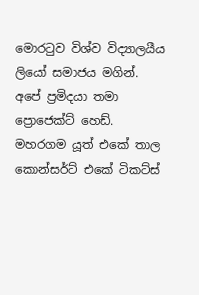මොරටුව විශ්ව විද්‍යාලයීය ලියෝ සමාජය මගින්. අපේ ප්‍රමිදයා තමා ප්‍රොජෙක්ට් හෙඩ්. මහරගම යූත් එකේ තාල කොන්සර්ට් එකේ ටිකට්ස්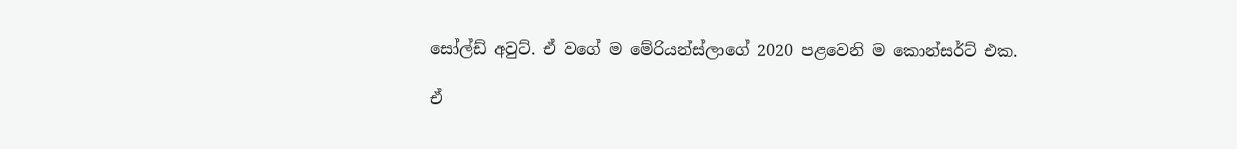සෝල්ඩ් අවුට්. ඒ වගේ ම මේරියන්ස්ලාගේ 2020 පළවෙනි ම කොන්සර්ට් එක.

ඒ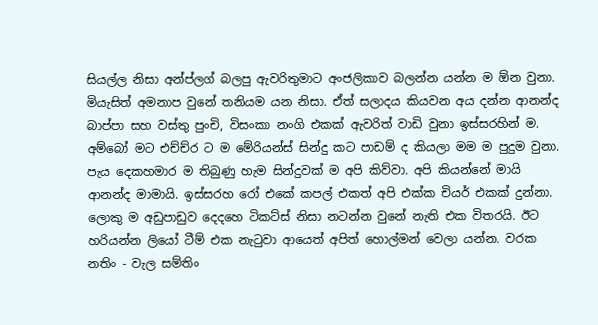සියල්ල නිසා අන්ප්ලග් බලපු ඇවරිතුමාට අංජලිකාව බලන්න යන්න ම ඕන වුනා. මියැසිත් අමනාප වුනේ තනියම යන නිසා. ඒත් සලාදය කියවන අය දන්න ආනන්ද බාප්පා සහ වස්තු පුංචි, විසංකා නංගි එකක් ඇවරිත් වාඩි වුනා ඉස්සරහින් ම. අම්බෝ මට එච්ච්ර ට ම මේරියන්ස් සින්දු කට පාඩම් ද කියලා මම ම පුදුම වුනා. පැය දෙකහමාර ම තිබුණු හැම සින්දුවක් ම අපි කිව්වා. අපි කියන්නේ මායි ආනන්ද මාමායි. ඉස්සරහ රෝ එකේ කපල් එකත් අපි එක්ක චියර් එකක් දුන්නා. ලොකු ම අඩුපාඩුව දෙදහෙ ටිකට්ස් නිසා නටන්න වුනේ නැති එක විතරයි. ඊට හරියන්න ලියෝ ටීම් එක නැටුවා ආයෙත් අපිත් හොල්මන් වෙලා යන්න. වරක නතිං - වැල සම්තිං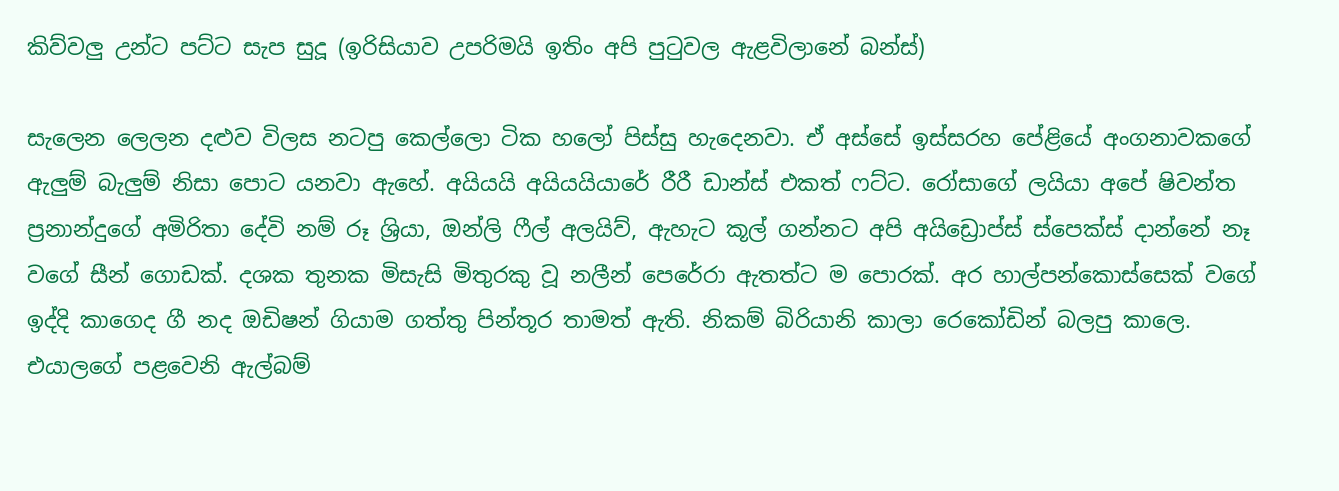කිව්වලු උන්ට පට්ට සැප සුදූ (ඉරිසියාව උපරිමයි ඉතිං අපි පුටුවල ඇළවිලානේ බන්ස්)

සැලෙන ලෙලන දළුව විලස නටපු කෙල්ලො ටික හලෝ පිස්සු හැදෙනවා. ඒ අස්සේ ඉස්සරහ පේළියේ අංගනාවකගේ ඇලුම් බැලුම් නිසා පොට යනවා ඇහේ. අයියයි අයියයියාරේ රීරී ඩාන්ස් එකත් ෆට්ට. රෝසාගේ ලයියා අපේ ෂිවන්ත ප්‍රනාන්දුගේ අමිරිතා දේවි නම් රූ ශ්‍රියා, ඔන්ලි ෆීල් අලයිව්, ඇහැට කූල් ගන්නට අපි අයිඩ්‍රොප්ස් ස්පෙක්ස් දාන්නේ නෑ වගේ සීන් ගොඩක්. දශක තුනක මිසැසි මිතුරකු වූ නලීන් පෙරේරා ඇතත්ට ම පොරක්. අර හාල්පන්කොස්සෙක් වගේ ඉද්දි කාගෙද ගී නද ඔඩිෂන් ගියාම ගත්තු පින්තූර තාමත් ඇති. නිකම් බිරියානි කාලා රෙකෝඩින් බලපු කාලෙ. එයාලගේ පළවෙනි ඇල්බම්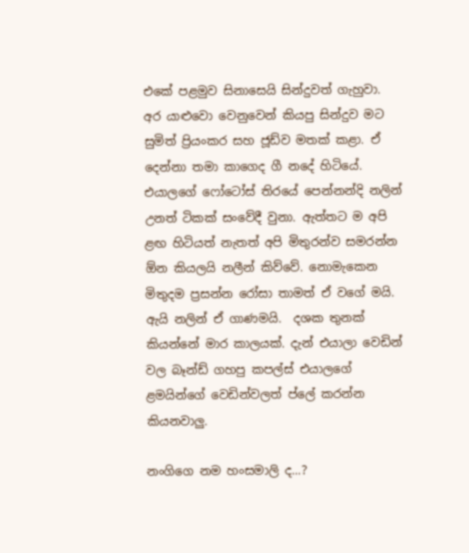එකේ පළමුව සිනාසෙයි සින්දුවත් ගැහුවා. අර යාළුවො වෙනුවෙන් කියපු සින්දුව මට සුමිත් ප්‍රියංකර සහ ජූඩ්ව මතක් කළා. ඒ දෙන්නා තමා කාගෙද ගී නදේ හිටියේ. එයාලගේ ෆෝටෝස් තිරයේ පෙන්නන්දි නලින් උනත් ටිකක් සංවේදී වුනා. ඇත්තට ම අපි ළඟ හිටියත් නැතත් අපි මිතුරන්ව සමරන්න ඕන කියලයි නලීන් කිව්වේ. නොමැකෙන මිතුදම ප්‍රසන්න රෝසා තාමත් ඒ වගේ මයි. ඇයි නලින් ඒ ගාණමයි.  දශක තුනක් කියන්නේ මාර කාලයක්. දැන් එයාලා වෙඩින් වල බෑන්ඩ් ගහපු කපල්ස් එයාලගේ ළමයින්ගේ වෙඩින්වලත් ප්ලේ කරන්න කියනවාලු.

නංගිගෙ නම හංසමාලි ද...?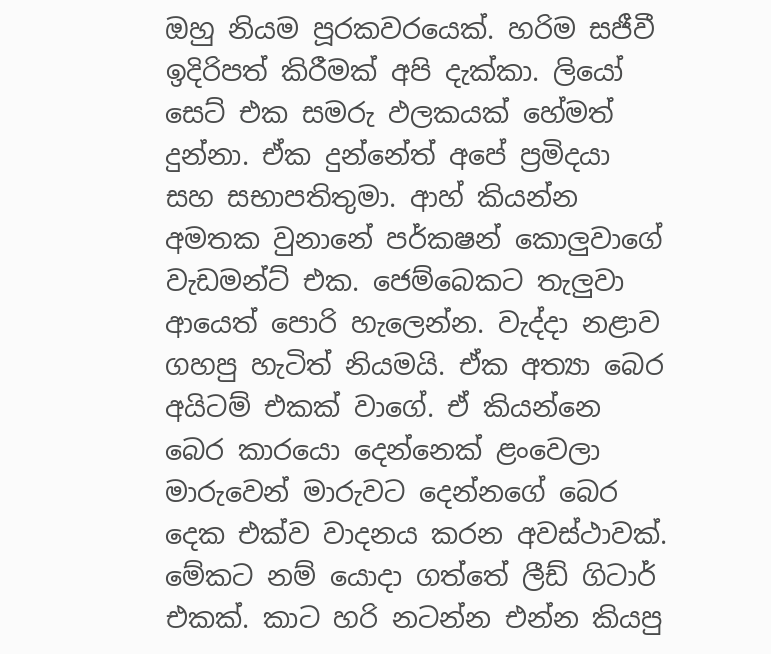ඔහු නියම පූරකවරයෙක්. හරිම සජීවී ඉදිරිපත් කිරීමක් අපි දැක්කා. ලියෝ සෙට් එක සමරු ඵලකයක් හේමත් දුන්නා. ඒක දුන්නේත් අපේ ප්‍රමිදයා සහ සභාපතිතුමා. ආහ් කියන්න අමතක වුනානේ පර්කෂන් කොලුවාගේ වැඩමන්ට් එක. ජෙම්බෙකට තැලුවා ආයෙත් පොරි හැලෙන්න. වැද්දා නළාව ගහපු හැටිත් නියමයි. ඒක අත්‍යා බෙර අයිටම් එකක් වාගේ. ඒ කියන්නෙ බෙර කාරයො දෙන්නෙක් ළංවෙලා මාරුවෙන් මාරුවට දෙන්නගේ බෙර දෙක එක්ව වාදනය කරන අවස්ථාවක්. මේකට නම් යොදා ගත්තේ ලීඩ් ගිටාර් එකක්. කාට හරි නටන්න එන්න කියපු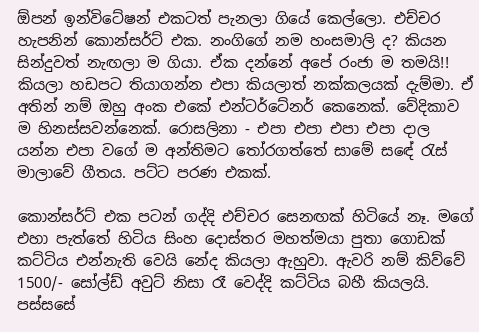ඕපන් ඉන්විටේෂන් එකටත් පැනලා ගියේ කෙල්ලො. එච්චර හැපනින් කොන්සර්ට් එක. නංගිගේ නම හංසමාලි ද? කියන සින්දුවත් නැඟලා ම ගියා. ඒක දන්නේ අපේ රංජා ම තමයි!! කියලා හඩපට තියාගන්න එපා කියලාත් නක්කලයක් දැම්මා. ඒ අතින් නම් ඔහු අංක එකේ එන්ටර්ටේනර් කෙනෙක්. වේදිකාව ම හිනස්සවන්නෙක්. රොසලිනා - එපා එපා එපා එපා දාල යන්න එපා වගේ ම අන්තිමට තෝරගත්තේ සාමේ සඳේ රැස් මාලාවේ ගීතය. පට්ට පරණ එකක්.

කොන්සර්ට් එක පටන් ගද්දි එච්චර සෙනඟක් හිටියේ නෑ. මගේ එහා පැත්තේ හිටිය සිංහ දොස්තර මහත්මයා පුතා ගොඩක් කට්ටිය එන්නැති වෙයි නේද කියලා ඇහුවා. ඇවරි නම් කිව්වේ 1500/- සෝල්ඩ් අවුට් නිසා රෑ වෙද්දි කට්ටිය බහී කියලයි. පස්සසේ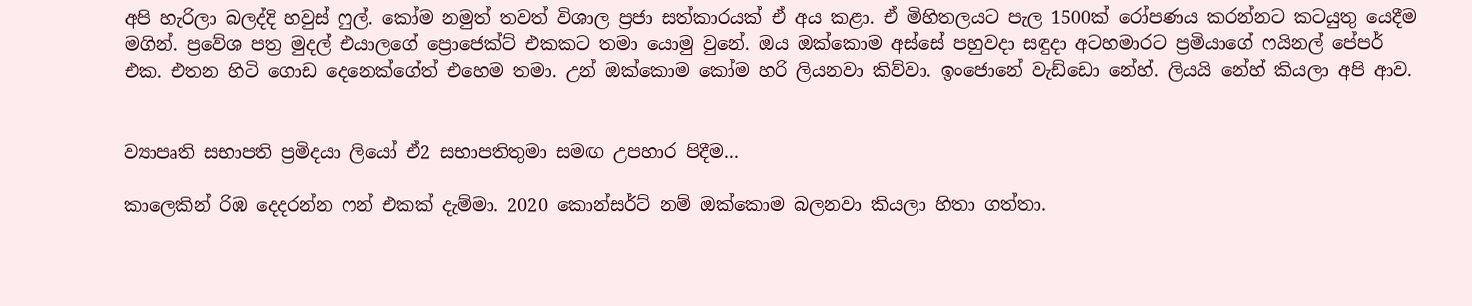අපි හැරිලා බලද්දි හවුස් ෆුල්. කෝම නමුත් තවත් විශාල ප්‍රජා සත්කාරයක් ඒ අය කළා. ඒ මිහිතලයට පැල 1500ක් රෝපණය කරන්නට කටයුතු යෙදීම මගින්. ප්‍රවේශ පත්‍ර මුදල් එයාලගේ ප්‍රොජෙක්ට් එකකට තමා යොමු වුනේ. ඔය ඔක්කොම අස්සේ පහුවදා සඳුදා අටහමාරට ප්‍රමියාගේ ෆයිනල් පේපර් එක. එතන හිටි ගොඩ දෙනෙක්ගේත් එහෙම තමා. උන් ඔක්කොම කෝම හරි ලියනවා කිව්වා. ඉංජොනේ වැඩ්ඩො නේහ්. ලියයි නේහ් කියලා අපි ආව.


ව්‍යාපෘති සභාපති ප්‍රමිදයා ලියෝ ඒ2 සභාපතිතුමා සමඟ උපහාර පිදීම...

කාලෙකින් රිඹ දෙදරන්න ෆන් එකක් දැම්මා. 2020 කොන්සර්ට් නම් ඔක්කොම බලනවා කියලා හිතා ගත්තා.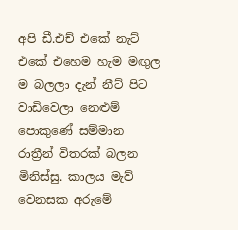අපි ඩී.එච් එකේ නැට් එකේ එහෙම හැම මඟුල ම බලලා දැන් නීට් පිට වාඩිවෙලා නෙළුම් පොකුණේ සම්මාන රාත්‍රීන් විතරක් බලන මිනිස්සු. කාලය මැව් වෙනසක අරුමේ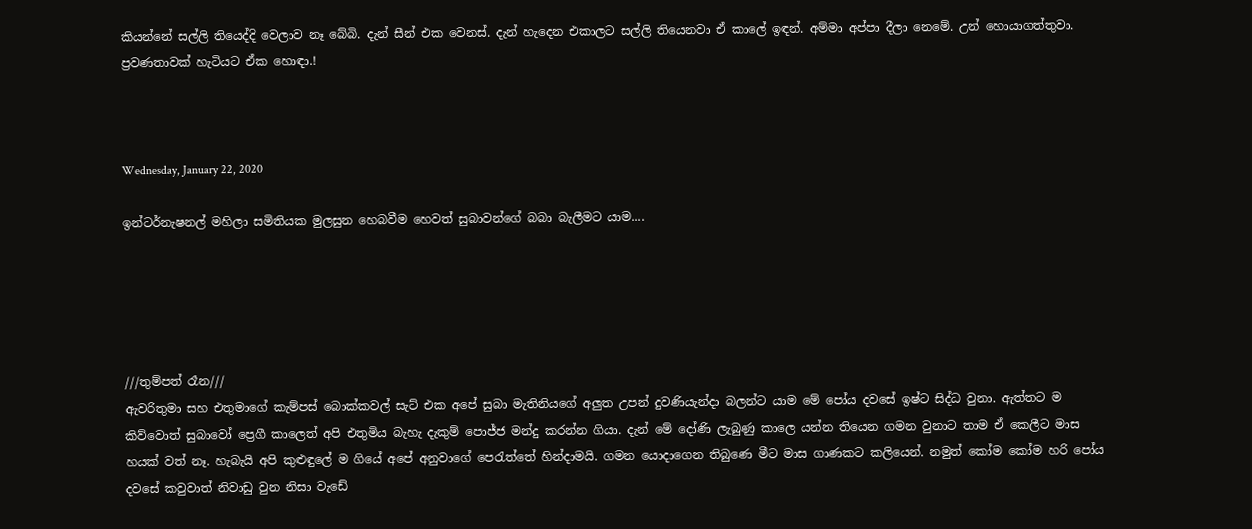කියන්නේ සල්ලි තියෙද්දි වෙලාව නෑ බේබි. දැන් සීන් එක වෙනස්. දැන් හැදෙන එකාලට සල්ලි තියෙනවා ඒ කාලේ ඉඳන්. අම්මා අප්පා දීලා නෙමේ. උන් හොයාගත්තුවා. ප්‍රවණතාවක් හැටියට ඒක හොඳා.!



Wednesday, January 22, 2020

ඉන්ටර්නැෂනල් මහිලා සමිතියක මුලසුන හෙබවීම හෙවත් සුබාවන්ගේ බබා බැලීමට යාම....





///තුම්පත් රෑන///
ඇවරිතුමා සහ එතුමාගේ කැම්පස් බොක්කවල් සැට් එක අපේ සුබා මැතිනියගේ අලුත උපන් දුවණියැන්දා බලන්ට යාම මේ පෝය දවසේ ඉෂ්ට සිද්ධ වුනා. ඇත්තට ම කිව්වොත් සුබාවෝ ප්‍රෙගී කාලෙත් අපි එතුමිය බැහැ දැකුම් පොජ්ජ මන්දු කරන්න ගියා. දැන් මේ දෝණි ලැබුණු කාලෙ යන්න තියෙන ගමන වුනාට තාම ඒ කෙලීට මාස හයක් වත් නෑ. හැබැයි අපි කුළුඳුලේ ම ගියේ අපේ අනුවාගේ පෙරැත්තේ හින්දාමයි. ගමන යොදාගෙන තිබුණෙ මීට මාස ගාණකට කලියෙන්. නමුත් කෝම කෝම හරි පෝය දවසේ කවුවාත් නිවාඩු වුන නිසා වැඩේ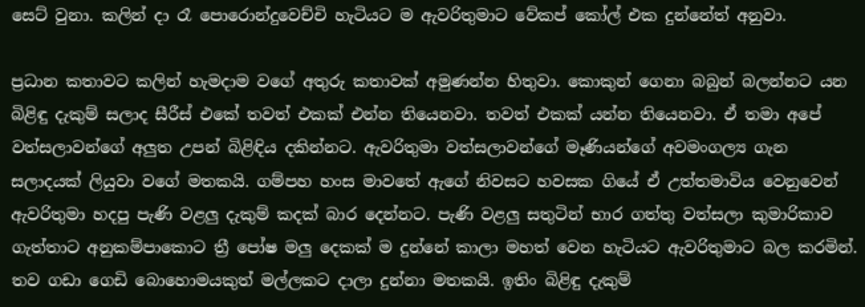සෙට් වුනා. කලින් දා රෑ පොරොන්දුවෙච්චි හැටියට ම ඇවරිතුමාට වේකප් කෝල් එක දුන්නේත් අනුවා.

ප්‍රධාන කතාවට කලින් හැමදාම වගේ අතුරු කතාවක් අමුණන්න හිතුවා. කොකුන් ගෙනා බබුන් බලන්නට යන බිළිඳු දැකුම් සලාද සීරීස් එකේ තවත් එකක් එන්න තියෙනවා. තවත් එකක් යන්න තියෙනවා. ඒ තමා අපේ වත්සලාවන්ගේ අලුත උපන් බිළිඳිය දකින්නට. ඇවරිතුමා වත්සලාවන්ගේ මෑණියන්ගේ අවමංගල්‍ය ගැන සලාදයක් ලියුවා වගේ මතකයි. ගම්පහ හංස මාවතේ ඇගේ නිවසට හවසක ගියේ ඒ උත්තමාවිය වෙනුවෙන් ඇවරිතුමා හදපු පැණි වළලු දැකුම් කදක් බාර දෙන්නට. පැණි වළලු සතුටින් භාර ගත්තු වත්සලා කුමාරිකාව ගැත්තාට අනුකම්පාකොට ත්‍රී පෝෂ මලු දෙකක් ම දුන්නේ කාලා මහත් වෙන හැටියට ඇවරිතුමාට බල කරමින්. තව ගඩා ගෙඩි බොහොමයකුත් මල්ලකට දාලා දුන්නා මතකයි. ඉතිං බිළිඳු දැකුම්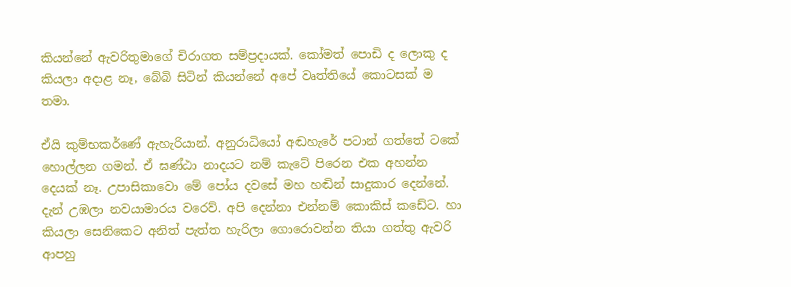කියන්නේ ඇවරිතුමාගේ චිරාගත සම්ප්‍රදායක්. කෝමත් පොඩි ද ලොකු ද කියලා අදාළ නෑ, බේබි සිටින් කියන්නේ අපේ වෘත්තියේ කොටසක් ම තමා.

ඒයි කුම්භකර්ණේ ඇහැරියාන්. අනුරාධියෝ අඬහැරේ පටාන් ගත්තේ ටකේ හොල්ලන ගමන්. ඒ ඝණ්ඨා නාදයට නම් කැටේ පිරෙන එක අහන්න දෙයක් නෑ. උපාසිකාවො මේ පෝය දවසේ මහ හඬින් සාදුකාර දෙන්නේ. දැන් උඹලා නවයාමාරය වරෙව්. අපි දෙන්නා එන්නම් කොකිස් කඩේට. හා කියලා සෙනිකෙට අනිත් පැත්ත හැරිලා ගොරොවන්න තියා ගත්තු ඇවරි ආපහු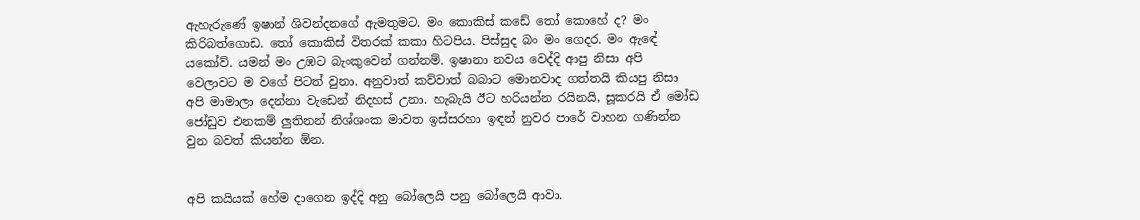ඇහැරුණේ ඉෂාන් ශිවන්දනගේ ඇමතුමට. මං කොකිස් කඩේ තෝ කොහේ ද? මං කිරිබත්ගොඩ. තෝ කොකිස් විතරක් කකා හිටපිය. පිස්සුද බං මං ගෙදර. මං ඇඳේ යකෝව්. යමන් මං උඹට බැංකුවෙන් ගන්නම්. ඉෂානා නවය වෙද්දි ආපු නිසා අපි වෙලාවට ම වගේ පිටත් වුනා. අනුවාත් කව්වාත් බබාට මොනවාද ගත්තයි කියපු නිසා අපි මාමාලා දෙන්නා වැඩෙන් නිදහස් උනා. හැබැයි ඊට හරියන්න රයිනයි, සූකරයි ඒ මෝඩ ජෝඩුව එනකම් ලුතිනන් නිශ්ශංක මාවත ඉස්සරහා ඉඳන් නුවර පාරේ වාහන ගණින්න වුන බවත් කියන්න ඕන.


අපි කයියක් හේම දාගෙන ඉද්දි අනු බෝලෙයි පනු බෝලෙයි ආවා.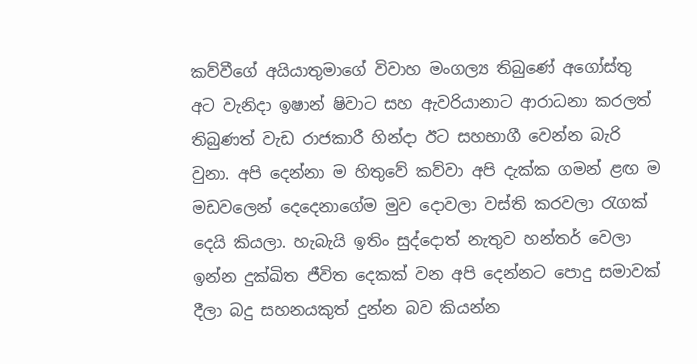කව්වීගේ අයියාතුමාගේ විවාහ මංගල්‍ය තිබුණේ අගෝස්තු අට වැනිදා ඉෂාන් ෂිවාට සහ ඇවරියානාට ආරාධනා කරලත් තිබුණත් වැඩ රාජකාරී හින්දා ඊට සහභාගී වෙන්න බැරි වුනා. අපි දෙන්නා ම හිතුවේ කව්වා අපි දැක්ක ගමන් ළඟ ම මඩවලෙන් දෙදෙනාගේම මුව දොවලා වස්ති කරවලා රැගක් දෙයි කියලා. හැබැයි ඉතිං සුද්දොත් නැතුව හන්තර් වෙලා ඉන්න දුක්ඛිත ජීවිත දෙකක් වන අපි දෙන්නට පොදු සමාවක් දීලා බදු සහනයකුත් දුන්න බව කියන්න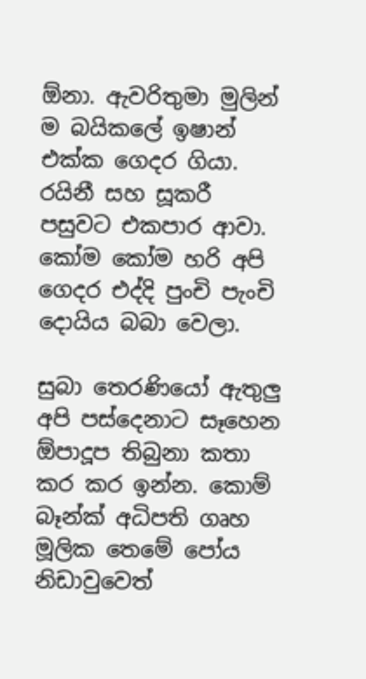ඕනා. ඇවරිතුමා මුලින් ම බයිකලේ ඉෂාන් එක්ක ගෙදර ගියා. රයිනී සහ සූකරී පසුවට එකපාර ආවා. කෝම කෝම හරි අපි ගෙදර එද්දි පුංචි පැංචි දොයිය බබා වෙලා.

සුබා තෙරණියෝ ඇතුලු අපි පස්දෙනාට සෑහෙන ඕපාදූප තිබුනා කතා කර කර ඉන්න. කොම් බෑන්ක් අධිපති ගෘහ මූලික තෙමේ පෝය නිඩාවුවෙත්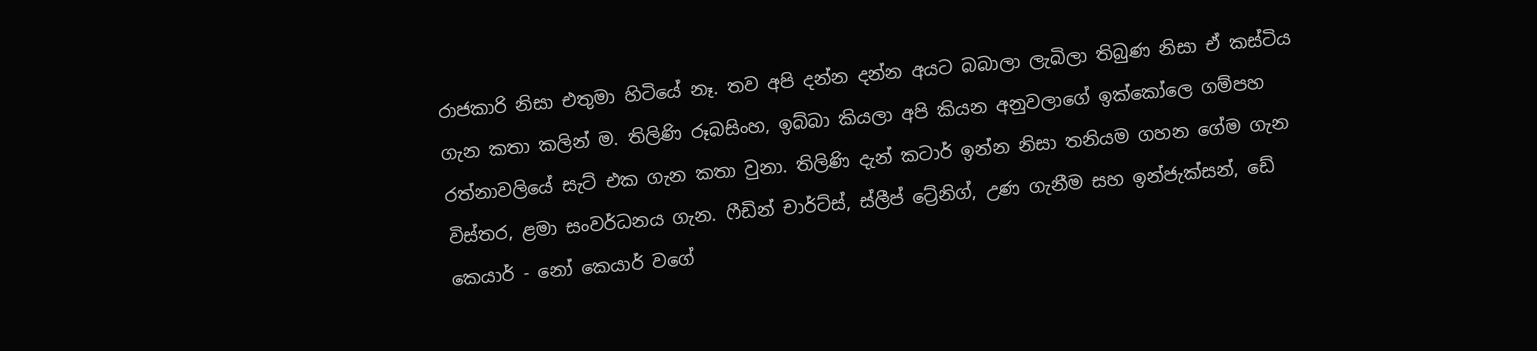රාජකාරි නිසා එතුමා හිටියේ නෑ. තව අපි දන්න දන්න අයට බබාලා ලැබිලා තිබුණ නිසා ඒ කස්ටිය ගැන කතා කලින් ම. තිලිණි රූබසිංහ, ඉබ්බා කියලා අපි කියන අනුවලාගේ ඉක්කෝලෙ ගම්පහ රත්නාවලියේ සැට් එක ගැන කතා වුනා. තිලිණි දැන් කටාර් ඉන්න නිසා තනියම ගහන ගේම ගැන විස්තර, ළමා සංවර්ධනය ගැන. ෆීඩින් චාර්ට්ස්, ස්ලීප් ට්‍රේනිග්, උණ ගැනීම සහ ඉන්ජැක්සන්, ඩේ කෙයාර් - නෝ කෙයාර් වගේ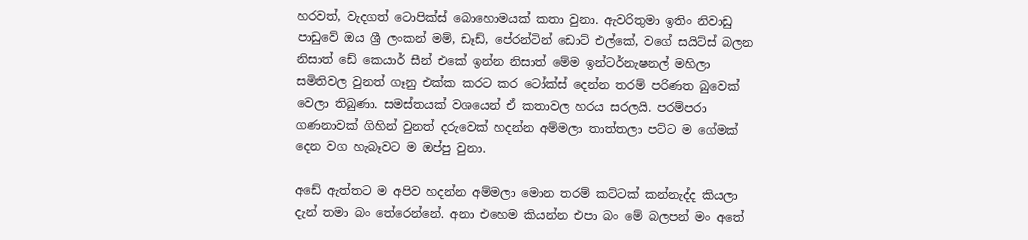හරවත්, වැදගත් ටොපික්ස් බොහොමයක් කතා වුනා. ඇවරිතුමා ඉතිං නිවාඩු පාඩුවේ ඔය ශ්‍රී ලංකන් මම්, ඩෑඩ්, පේරන්ටින් ඩොට් එල්කේ, වගේ සයිට්ස් බලන නිසාත් ඩේ කෙයාර් සීන් එකේ ඉන්න නිසාත් මේම ඉන්ටර්නැෂනල් මහිලා සමිතිවල වුනත් ගෑනු එක්ක කරට කර ටෝක්ස් දෙන්න තරම් පරිණත බුවෙක් වෙලා තිබුණා. සමස්තයක් වශයෙන් ඒ කතාවල හරය සරලයි. පරම්පරා ගණනාවක් ගිහින් වුනත් දරුවෙක් හදන්න අම්මලා තාත්තලා පට්ට ම ගේමක් දෙන වග හැබෑවට ම ඔප්පු වුනා.

අඩේ ඇත්තට ම අපිව හදන්න අම්මලා මොන තරම් කට්ටක් කන්නැද්ද කියලා දැන් තමා බං තේරෙන්නේ. අනා එහෙම කියන්න එපා බං මේ බලපන් මං අතේ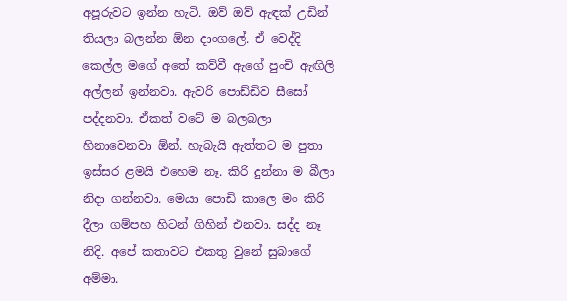අපූරුවට ඉන්න හැටි. ඔව් ඔව් ඇඳක් උඩින් තියලා බලන්න ඕන දාංගලේ. ඒ වෙද්දි කෙල්ල මගේ අතේ කව්වී ඇගේ පුංචි ඇඟිලි අල්ලන් ඉන්නවා. ඇවරි පොඩ්ඩිව සීසෝ පද්දනවා. ඒකත් වටේ ම බලබලා හිනාවෙනවා ඕන්. හැබැයි ඇත්තට ම පුතා ඉස්සර ළමයි එහෙම නෑ. කිරි දුන්නා ම බීලා නිදා ගන්නවා. මෙයා පොඩි කාලෙ මං කිරි දීලා ගම්පහ හිටන් ගිහින් එනවා. සද්ද නෑ නිදි. අපේ කතාවට එකතු වුනේ සුබාගේ අම්මා.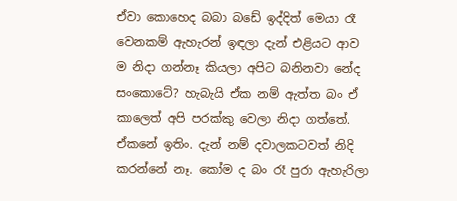ඒවා කොහෙද බබා බඩේ ඉද්දිත් මෙයා රෑ වෙනකම් ඇහැරන් ඉඳලා දැන් එළියට ආව ම නිදා ගන්නෑ කියලා අපිට බනිනවා නේද සංකොටේ? හැබැයි ඒක නම් ඇත්ත බං ඒ කාලෙත් අපි පරක්කු වෙලා නිදා ගත්තේ. ඒකනේ ඉතිං. දැන් නම් දවාලකටවත් නිදි කරන්නේ නෑ. කෝම ද බං රෑ පුරා ඇහැරිලා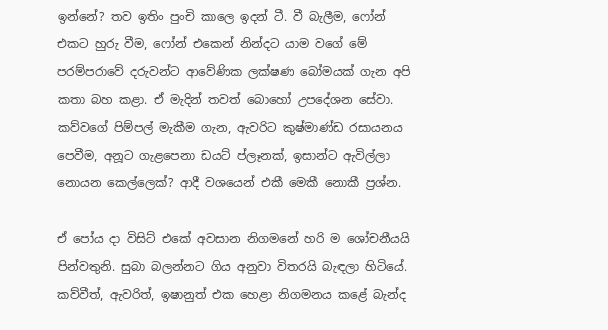ඉන්නේ? තව ඉතිං පුංචි කාලෙ ඉදන් ටී. වී බැලීම, ෆෝන් එකට හුරු වීම, ෆෝන් එකෙන් නින්දට යාම වගේ මේ පරම්පරාවේ දරුවන්ට ආවේණික ලක්ෂණ බෝමයක් ගැන අපි කතා බහ කළා. ඒ මැදින් තවත් බොහෝ උපදේශන සේවා. කව්වගේ පිම්පල් මැකීම ගැන, ඇවරිට කුෂ්මාණ්ඩ රසායනය පෙවීම, අනූට ගැළපෙනා ඩයට් ප්ලෑනක්, ඉසාන්ට ඇවිල්ලා නොයන කෙල්ලෙක්? ආදී වශයෙන් එකී මෙකී නොකී ප්‍රශ්න.

ඒ පෝය දා විසිට් එකේ අවසාන නිගමනේ හරි ම ශෝචනීයයි පින්වතුනි. සුබා බලන්නට ගිය අනුවා විතරයි බැඳලා හිටියේ. කව්වීත්, ඇවරිත්, ඉෂානුත් එක හෙළා නිගමනය කළේ බැන්ද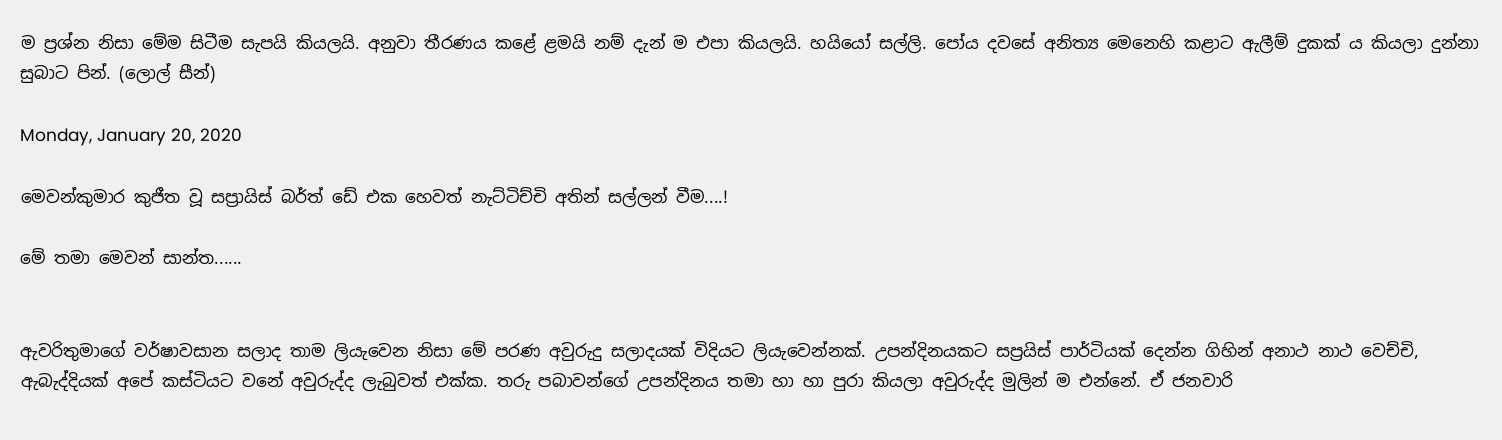ම ප්‍රශ්න නිසා මේම සිටීම සැපයි කියලයි. අනුවා තීරණය කළේ ළමයි නම් දැන් ම එපා කියලයි. හයියෝ සල්ලි. පෝය දවසේ අනිත්‍ය මෙනෙහි කළාට ඇලීම් දුකක් ය කියලා දුන්නා සුබාට පින්. (ලොල් සීන්)

Monday, January 20, 2020

මෙවන්කුමාර කුජීත වූ සප්‍රායිස් බර්ත් ඩේ එක හෙවත් නැට්ටිච්චි අතින් සල්ලන් වීම....!

මේ තමා මෙවන් සාන්ත......


ඇවරිතුමාගේ වර්ෂාවසාන සලාද තාම ලියැවෙන නිසා මේ පරණ අවුරුදු සලාදයක් විදියට ලියැවෙන්නක්. උපන්දිනයකට සප්‍රයිස් පාර්ටියක් දෙන්න ගිහින් අනාථ නාථ වෙච්චි, ඇබැද්දියක් අපේ කස්ටියට වනේ අවුරුද්ද ලැබුවත් එක්ක. තරු පබාවන්ගේ උපන්දිනය තමා හා හා පුරා කියලා අවුරුද්ද මුලින් ම එන්නේ. ඒ ජනවාරි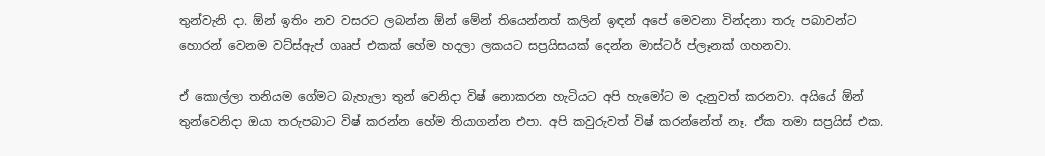තුන්වැනි දා. ඕන් ඉතිං නව වසරට ලබන්න ඕන් මේන් තියෙන්නත් කලින් ඉඳන් අපේ මෙවනා වින්දනා තරු පබාවන්ට හොරන් වෙනම වට්ස්ඇප් ගෲප් එකක් හේම හදලා ලකයට සප්‍රයිසයක් දෙන්න මාස්ටර් ප්ලෑනක් ගහනවා.

ඒ කොල්ලා තනියම ගේමට බැහැලා තුන් වෙනිදා විෂ් නොකරන හැටියට අපි හැමෝට ම දැනුවත් කරනවා. අයියේ ඕන් තුන්වෙනිදා ඔයා තරුපබාට විෂ් කරන්න හේම තියාගන්න එපා. අපි කවුරුවත් විෂ් කරන්නේත් නෑ. ඒක තමා සප්‍රයිස් එක.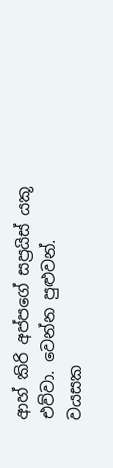ආහ් කිරි අප්පගේ සප්‍රයිස් යකූ එව්වා. වෙන්න පුළුවන්. වයසක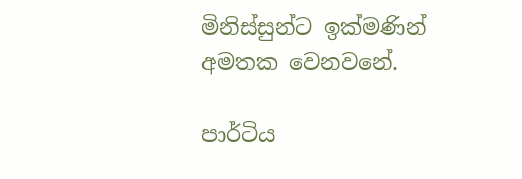මිනිස්සුන්ට ඉක්මණින් අමතක වෙනවනේ.

පාර්ටිය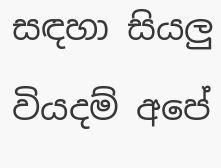සඳහා සියලු වියදම් අපේ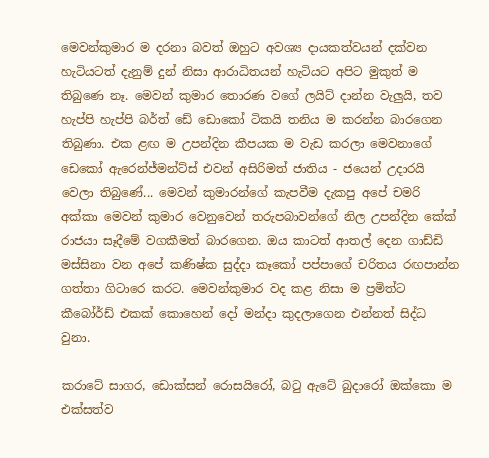මෙවන්කුමාර ම දරනා බවත් ඔහුට අවශ්‍ය දායකත්වයන් දක්වන හැටියටත් දැනුම් දුන් නිසා ආරාධිතයන් හැටියට අපිට මුකුත් ම තිබුණෙ නෑ. මෙවන් කුමාර තොරණ වගේ ලයිට් දාන්න වැලුයි, තව හැප්පි හැප්පි බර්ත් ඩේ ඩොකෝ ටිකයි තනිය ම කරන්න බාරගෙන තිබුණා. එක ළඟ ම උපන්දින කීපයක ම වැඩ කරලා මෙවනාගේ ඩෙකෝ ඇරෙන්ජ්මන්ට්ස් එවන් අසිරිමත් ජාතිය - ජයෙන් උදාරයි වෙලා තිබුණේ... මෙවන් කුමාරන්ගේ කැපවීම දැකපු අපේ චමරි අක්කා මෙවන් කුමාර වෙනුවෙන් තරුපබාවන්ගේ නිල උපන්දින කේක් රාජයා සෑදීමේ වගකීමත් බාරගෙන. ඔය කාටත් ආතල් දෙන ගාඩ්ඩි මස්සිනා වන අපේ කණිෂ්ක සුද්දා කෑකෝ පප්පාගේ චරිතය රඟපාන්න ගත්තා ගිටාරෙ කරට. මෙවන්කුමාර වද කළ නිසා ම ප්‍රමිත්ට කීබෝර්ඩ් එකක් කොහෙන් දෝ මන්දා කුදලාගෙන එන්නත් සිද්ධ වුනා.

කරාටේ සාගර, ඩොක්සන් රොසයිරෝ, බටු ඇටේ බුදාරෝ ඔක්කො ම එක්සත්ව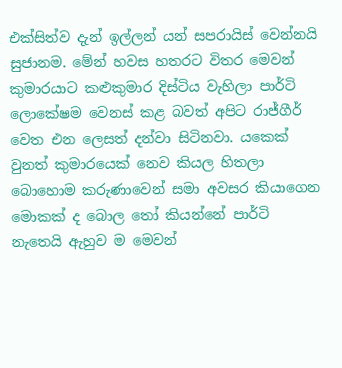එක්සිත්ව දැන් ඉල්ලන් යන් සපරායිස් වෙන්නයි සුජානම. මේන් හවස හතරට විතර මෙවන් කුමාරයාට කළුකුමාර දිස්ටිය වැහිලා පාර්ටි ලොකේෂම වෙනස් කළ බවත් අපිට රාජ්ගීර් වෙත එන ලෙසත් දන්වා සිටිනවා. යකෙක් වුනත් කුමාරයෙක් නෙව කියල හිතලා බොහොම කරුණාවෙන් සමා අවසර කියාගෙන මොකක් ද බොල තෝ කියන්නේ පාර්ටි නැතෙයි ඇහුව ම මෙවන්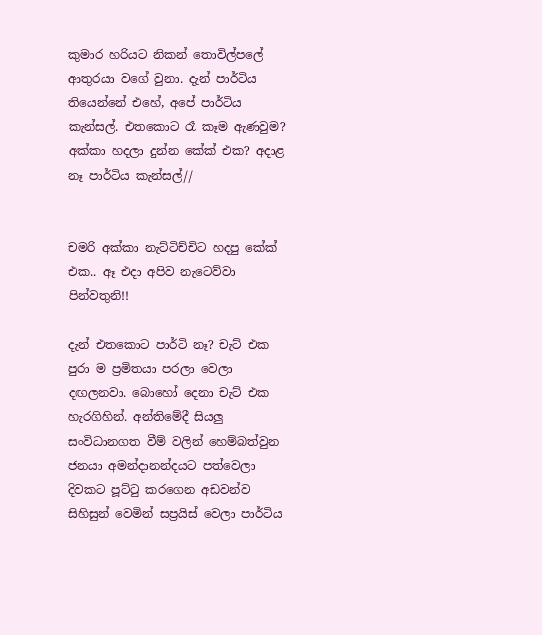කුමාර හරියට නිකන් තොවිල්පලේ ආතුරයා වගේ වුනා. දැන් පාර්ටිය තියෙන්නේ එහේ, අපේ පාර්ටිය කැන්සල්. එතකොට රෑ කෑම ඇණවුම? අක්කා හදලා දුන්න කේක් එක? අදාළ නෑ පාර්ටිය කැන්සල්//


චමරි අක්කා නැට්ටිච්චිට හදපු කේක් එක.. ඈ එදා අපිව නැටෙව්වා පින්වතුනි!!

දැන් එතකොට පාර්ටි නෑ? චැට් එක පුරා ම ප්‍රමිතයා පරලා වෙලා දඟලනවා. බොහෝ දෙනා චැට් එක හැරගිහින්. අන්තිමේදී සියලු සංවිධානගත වීම් වලින් හෙම්බත්වුන ජනයා අමන්දානන්දයට පත්වෙලා දිවකට පූට්ටු කරගෙන අඩවන්ව සිහිසුන් වෙමින් සප්‍රයිස් වෙලා පාර්ටිය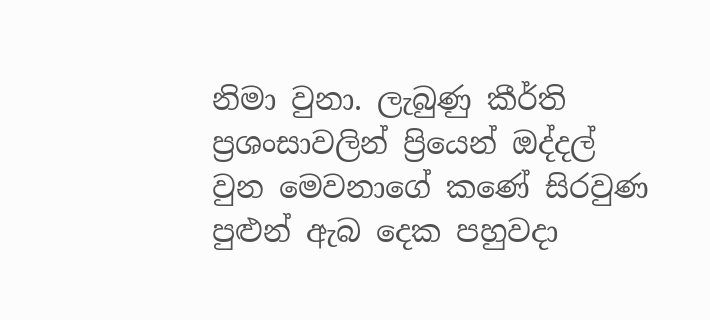නිමා වුනා. ලැබුණු කීර්ති ප්‍රශංසාවලින් ප්‍රියෙන් ඔද්දල් වුන මෙවනාගේ කණේ සිරවුණ පුළුන් ඇබ දෙක පහුවදා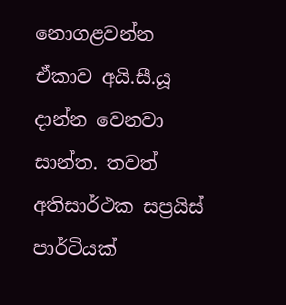නොගළවන්න ඒකාව අයි.සී.යූ දාන්න වෙනවා සාන්ත. තවත් අතිසාර්ථක සප්‍රයිස් පාර්ටියක්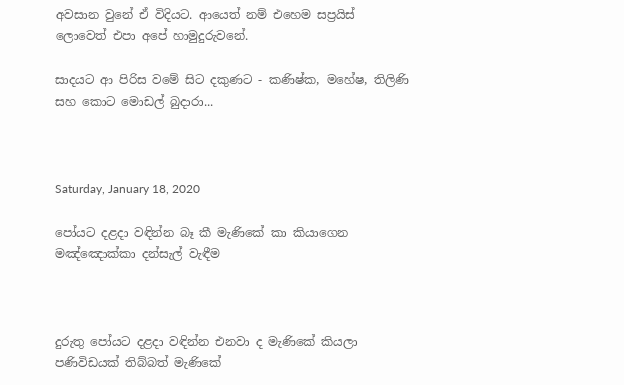අවසාන වුනේ ඒ විදියට. ආයෙත් නම් එහෙම සප්‍රයිස් ලොවෙත් එපා අපේ හාමුදුරුවනේ.

සාදයට ආ පිරිස වමේ සිට දකුණට - කණිෂ්ක, මහේෂ, තිලිණි සහ කොට මොඩල් බුදාරා...



Saturday, January 18, 2020

පෝයට දළදා වඳින්න බෑ කී මැණිකේ කා කියාගෙන මඤ්ඤොක්කා දන්සැල් වැඳීම



දුරුතු පෝයට දළදා වඳින්න එනවා ද මැණිකේ කියලා පණිවිඩයක් තිබ්බත් මැණිකේ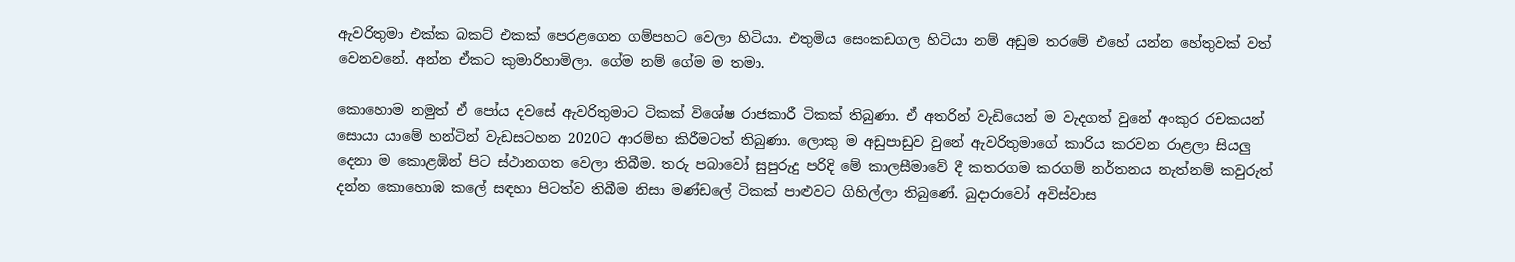ඇවරිතුමා එක්ක බකට් එකක් පෙරළගෙන ගම්පහට වෙලා හිටියා. එතුමිය සෙංකඩගල හිටියා නම් අඩුම තරමේ එහේ යන්න හේතුවක් වත් වෙනවනේ. අන්න ඒකට කුමාරිහාමිලා. ගේම නම් ගේම ම තමා.

කොහොම නමුත් ඒ පෝය දවසේ ඇවරිතුමාට ටිකක් විශේෂ රාජකාරී ටිකක් තිබුණා. ඒ අතරින් වැඩියෙන් ම වැදගත් වුනේ අංකුර රචකයන් සොයා යාමේ හන්ටින් වැඩසටහන 2020ට ආරම්භ කිරීමටත් තිබුණා. ලොකු ම අඩුපාඩුව වුනේ ඇවරිතුමාගේ කාරිය කරවන රාළලා සියලු දෙනා ම කොළඹින් පිට ස්ථානගත වෙලා තිබීම. තරු පබාවෝ සුපුරුදු පරිදි මේ කාලසීමාවේ දී කතරගම කරගම් නර්තනය නැත්නම් කවුරුත් දන්න කොහොඹ කලේ සඳහා පිටත්ව තිබීම නිසා මණ්ඩලේ ටිකක් පාළුවට ගිහිල්ලා තිබුණේ. බුදාරාවෝ අවිස්වාස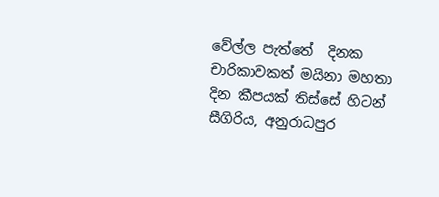වේල්ල පැත්තේ  දිනක චාරිකාවකත් මයිනා මහතා දින කීපයක් තිස්සේ හිටන් සීගිරිය, අනුරාධපුර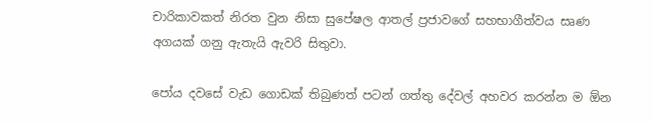චාරිකාවකත් නිරත වුන නිසා සුපේෂල ආතල් ප්‍රජාවගේ සහභාගීත්වය සෘණ අගයක් ගනු ඇතැයි ඇවරි සිතුවා.

පෝය දවසේ වැඩ ගොඩක් තිබුණත් පටන් ගත්තු දේවල් අහවර කරන්න ම ඕන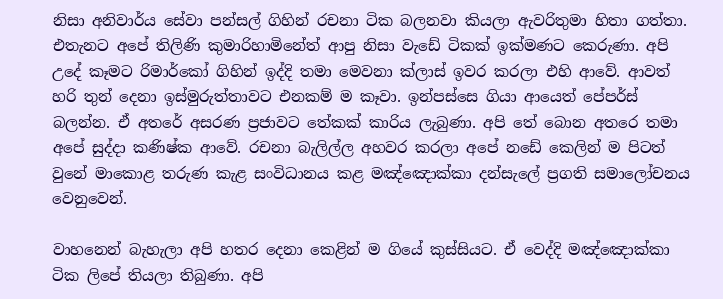නිසා අනිවාර්ය සේවා පන්සල් ගිහින් රචනා ටික බලනවා කියලා ඇවරිතුමා හිතා ගත්තා. එතැනට අපේ තිලිණි කුමාරිහාමිනේත් ආපු නිසා වැඩේ ටිකක් ඉක්මණට කෙරුණා. අපි උදේ කෑමට රිමාර්කෝ ගිහින් ඉද්දි තමා මෙවනා ක්ලාස් ඉවර කරලා එහි ආවේ. ආවත් හරි තුන් දෙනා ඉස්මුරුත්තාවට එනකම් ම කෑවා. ඉන්පස්සෙ ගියා ආයෙත් පේපර්ස් බලන්න. ඒ අතරේ අසරණ ප්‍රජාවට තේකක් කාරිය ලැබුණා. අපි තේ බොන අතරෙ තමා අපේ සුද්දා කණිෂ්ක ආවේ. රචනා බැලිල්ල අහවර කරලා අපේ නඩේ කෙලින් ම පිටත් වුනේ මාකොළ තරුණ කැළ සංවිධානය කළ මඤ්ඤොක්කා දන්සැලේ ප්‍රගති සමාලෝචනය වෙනුවෙන්.

වාහනෙන් බැහැලා අපි හතර දෙනා කෙළින් ම ගියේ කුස්සියට. ඒ වෙද්දි මඤ්ඤොක්කා ටික ලිපේ තියලා තිබුණා. අපි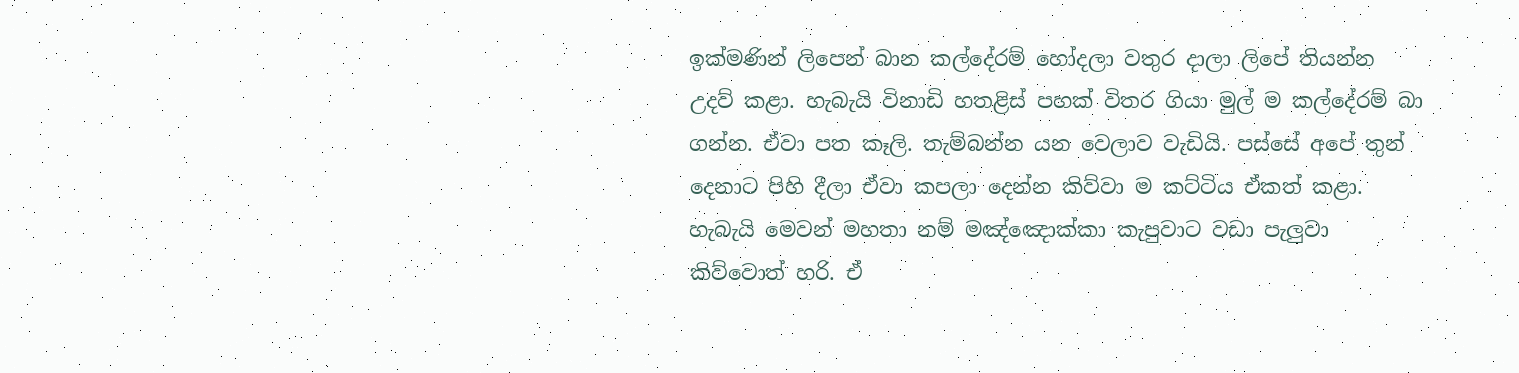ඉක්මණින් ලිපෙන් බාන කල්දේරම් හෝදලා වතුර දාලා ලිපේ තියන්න උදව් කළා. හැබැයි විනාඩි හතළිස් පහක් විතර ගියා මුල් ම කල්දේරම් බා ගන්න. ඒවා පත කෑලි. තැම්බන්න යන වෙලාව වැඩියි. පස්සේ අපේ තුන් දෙනාට පිහි දීලා ඒවා කපලා දෙන්න කිව්වා ම කට්ටිය ඒකත් කළා. හැබැයි මෙවන් මහතා නම් මඤ්ඤොක්කා කැපුවාට වඩා පැලුවා කිව්වොත් හරි. ඒ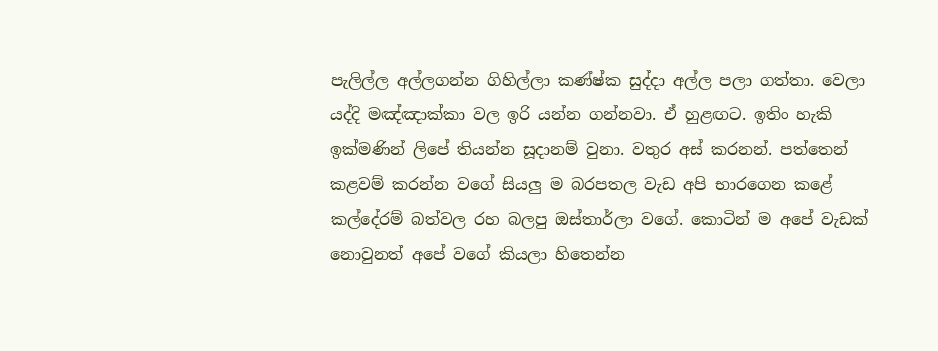පැලිල්ල අල්ලගන්න ගිහිල්ලා කණ්ෂ්ක සුද්දා අල්ල පලා ගත්තා. වෙලා යද්දි මඤ්ඤාක්කා වල ඉරි යන්න ගන්නවා. ඒ හුළඟට. ඉතිං හැකි ඉක්මණින් ලිපේ තියන්න සූදානම් වුනා. වතුර අස් කරනන්. පත්තෙන් කළවම් කරන්න වගේ සියලු ම බරපතල වැඩ අපි භාරගෙන කළේ කල්දේරම් බත්වල රහ බලපු ඔස්තාර්ලා වගේ. කොටින් ම අපේ වැඩක් නොවුනත් අපේ වගේ කියලා හිතෙන්න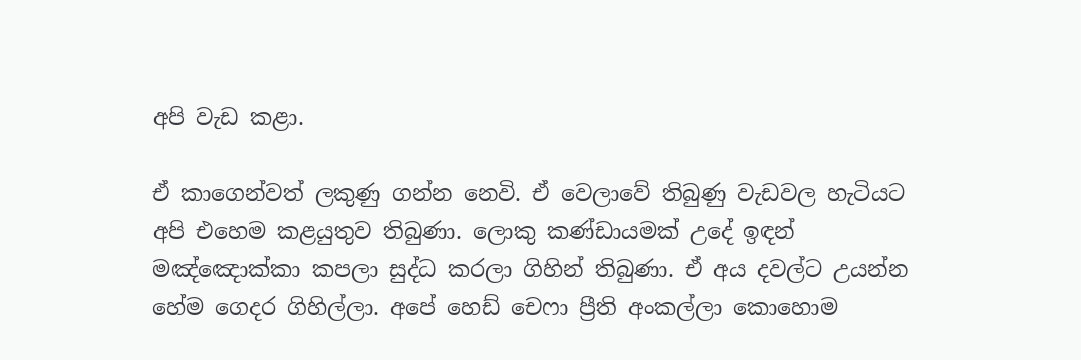අපි වැඩ කළා.

ඒ කාගෙන්වත් ලකුණු ගන්න නෙවි. ඒ වෙලාවේ තිබුණු වැඩවල හැටියට අපි එහෙම කළයුතුව තිබුණා. ලොකු කණ්ඩායමක් උදේ ඉඳන් මඤ්ඤොක්කා කපලා සුද්ධ කරලා ගිහින් තිබුණා. ඒ අය දවල්ට උයන්න හේම ගෙදර ගිහිල්ලා. අපේ හෙඩ් චෙෆා ප්‍රීති අංකල්ලා කොහොම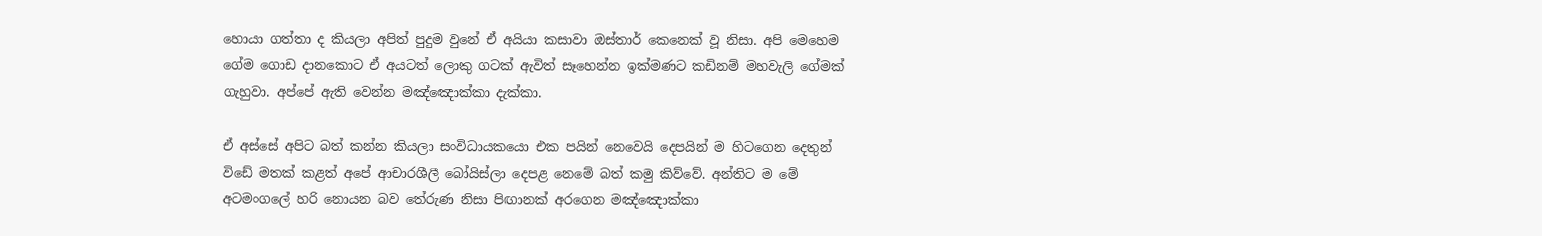හොයා ගත්තා ද කියලා අපිත් පුදුම වුනේ ඒ අයියා කසාවා ඔස්තාර් කෙනෙක් වූ නිසා. අපි මෙහෙම ගේම ගොඩ දානකොට ඒ අයටත් ලොකු ගටක් ඇවිත් සෑහෙන්න ඉක්මණට කඩිනම් මහවැලි ගේමක් ගැහුවා. අප්පේ ඇති වෙන්න මඤ්ඤොක්කා දැක්කා.

ඒ අස්සේ අපිට බත් කන්න කියලා සංවිධායකයො එක පයින් නෙවෙයි දෙපයින් ම හිටගෙන දෙතුන් විඩේ මතක් කළත් අපේ ආචාරශීලී බෝයිස්ලා දෙපළ නෙමේ බත් කමු කිව්වේ. අන්තිට ම මේ අටමංගලේ හරි නොයන බව තේරුණ නිසා පිඟානක් අරගෙන මඤ්ඤොක්කා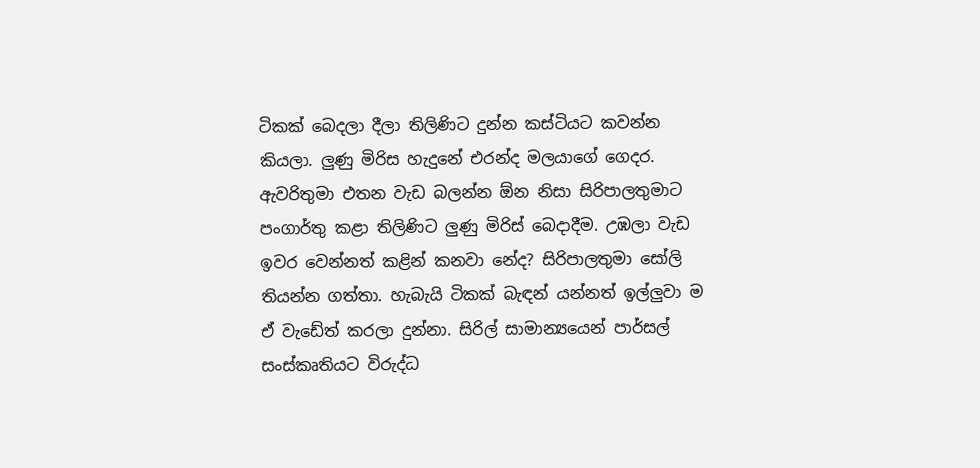ටිකක් බෙදලා දීලා තිලිණිට දුන්න කස්ටියට කවන්න කියලා. ලුණු මිරිස හැදුනේ එරන්ද මලයාගේ ගෙදර. ඇවරිතුමා එතන වැඩ බලන්න ඕන නිසා සිරිපාලතුමාට පංගාර්තු කළා තිලිණිට ලුණු මිරිස් බෙදාදීම. උඹලා වැඩ ඉවර වෙන්නත් කළින් කනවා නේද? සිරිපාලතුමා සෝලි තියන්න ගත්තා. හැබැයි ටිකක් බැඳන් යන්නත් ඉල්ලුවා ම ඒ වැඩේත් කරලා දුන්නා. සිරිල් සාමාන්‍යයෙන් පාර්සල් සංස්කෘතියට විරුද්ධ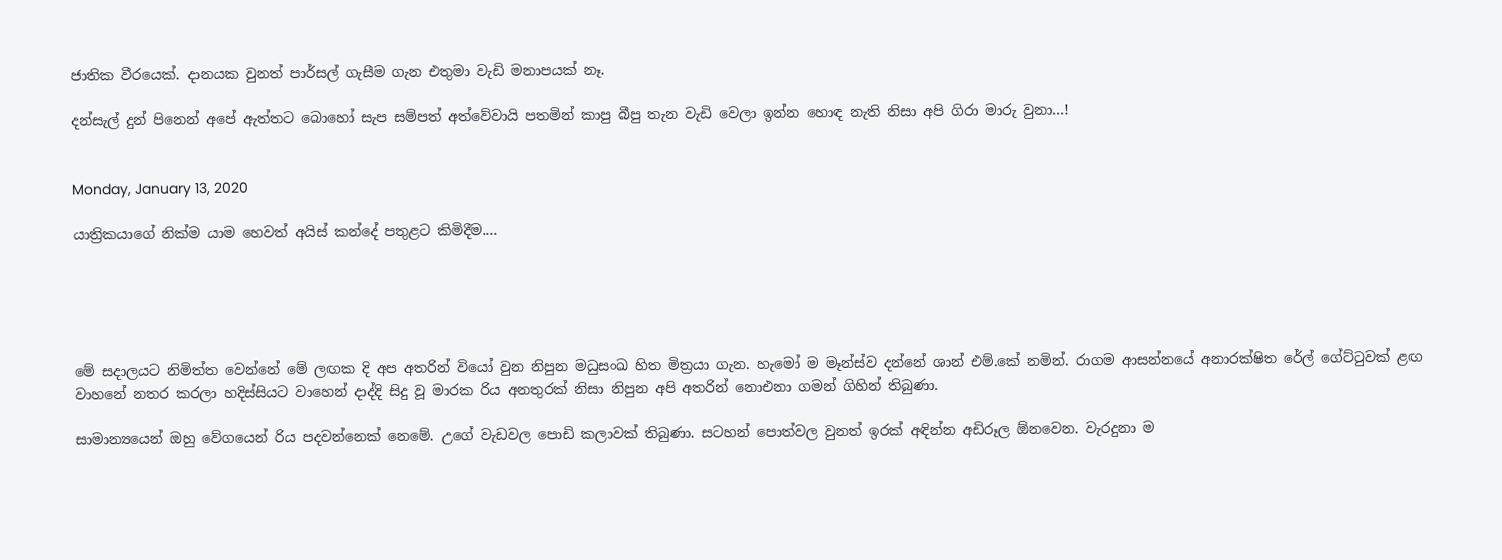ජාතික වීරයෙක්. දානයක වුනත් පාර්සල් ගැසීම ගැන එතුමා වැඩි මනාපයක් නෑ.

දන්සැල් දුන් පිනෙන් අපේ ඇත්තට බොහෝ සැප සම්පත් අත්වේවායි පතමින් කාපු බීපු තැන වැඩි වෙලා ඉන්න හොඳ නැති නිසා අපි ගිරා මාරු වුනා...!


Monday, January 13, 2020

යාත්‍රිකයාගේ නික්ම යාම හෙවත් අයිස් කන්දේ පතුළට කිමිදීම....





මේ සදාලයට නිමිත්ත වෙන්නේ මේ ලඟක දි අප අතරින් වියෝ වුන නිපුන මධුසංඛ හිත මිත්‍රයා ගැන. හැමෝ ම මෑන්ස්ව දන්නේ ශාන් එම්.කේ නමින්. රාගම ආසන්නයේ අනාරක්ෂිත රේල් ගේට්ටුවක් ළඟ වාහනේ නතර කරලා හදිස්සියට වාහෙන් දාද්දි සිදු වූ මාරක රිය අනතුරක් නිසා නිපුන අපි අතරින් නොඑනා ගමන් ගිහින් තිබුණා.

සාමාන්‍යයෙන් ඔහු වේගයෙන් රිය පදවන්නෙක් නෙමේ. උගේ වැඩවල පොඩි කලාවක් තිබුණා. සටහන් පොත්වල වුනත් ඉරක් අඳින්න අඩිරූල ඕනවෙන. වැරදුනා ම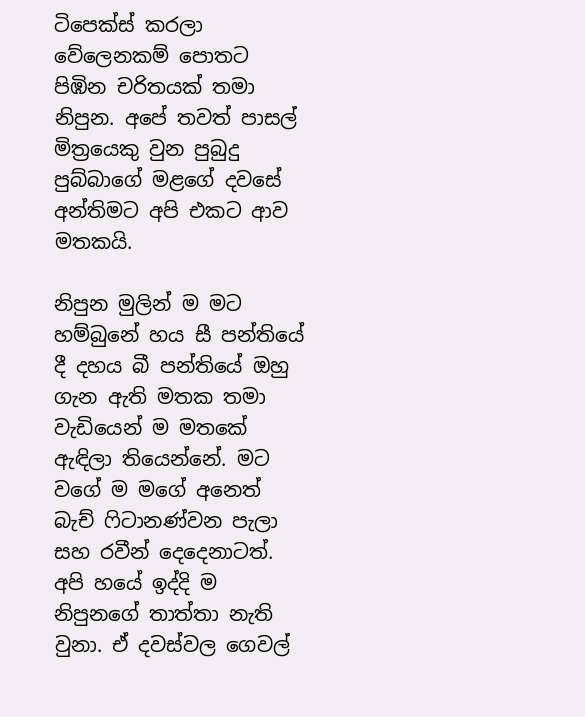ටිපෙක්ස් කරලා වේලෙනකම් පොතට පිඹින චරිතයක් තමා නිපුන. අපේ තවත් පාසල් මිත්‍රයෙකු වුන පුබුදු පුබ්බාගේ මළගේ දවසේ අන්තිමට අපි එකට ආව මතකයි.

නිපුන මුලින් ම මට හම්බුනේ හය සී පන්තියේ දී දහය බී පන්තියේ ඔහු ගැන ඇති මතක තමා වැඩියෙන් ම මතකේ ඇඳිලා තියෙන්නේ. මට වගේ ම මගේ අනෙත් බැච් ෆිටානණ්වන පැලා සහ රවීන් දෙදෙනාටත්. අපි හයේ ඉද්දි ම නිපුනගේ තාත්තා නැති වුනා. ඒ දවස්වල ගෙවල්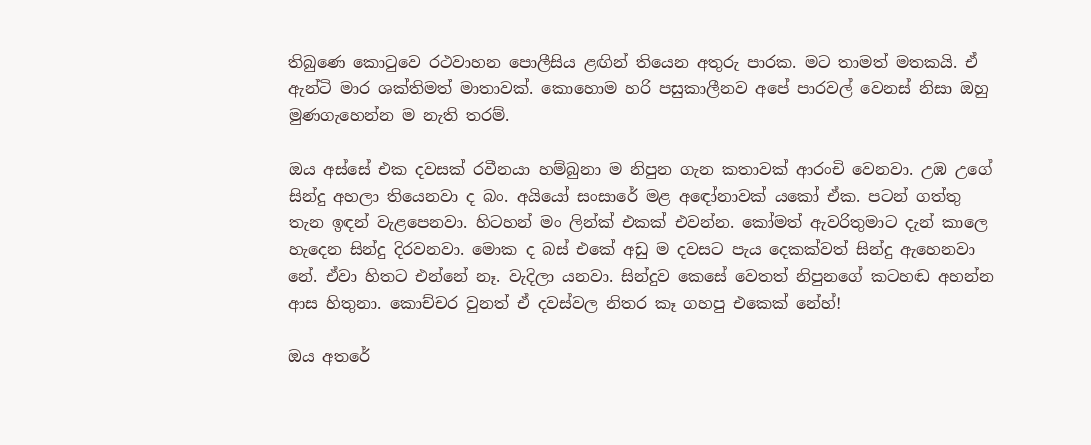තිබුණෙ කොටුවෙ රථවාහන පොලීසිය ළඟින් තියෙන අතුරු පාරක. මට තාමත් මතකයි. ඒ ඇන්ටි මාර ශක්තිමත් මාතාවක්. කොහොම හරි පසුකාලීනව අපේ පාරවල් වෙනස් නිසා ඔහු මුණගැහෙන්න ම නැති තරම්.

ඔය අස්සේ එක දවසක් රවීනයා හම්බුනා ම නිපුන ගැන කතාවක් ආරංචි වෙනවා. උඹ උගේ සින්දු අහලා තියෙනවා ද බං. අයියෝ සංසාරේ මළ අඳෝනාවක් යකෝ ඒක. පටන් ගත්තු තැන ඉඳන් වැළපෙනවා. හිටහන් මං ලින්ක් එකක් එවන්න. කෝමත් ඇවරිතුමාට දැන් කාලෙ හැදෙන සින්දු දිරවනවා. මොක ද බස් එකේ අඩු ම දවසට පැය දෙකක්වත් සින්දු ඇහෙනවා නේ. ඒවා හිතට එන්නේ නෑ. වැදිලා යනවා. සින්දුව කෙසේ වෙතත් නිපුනගේ කටහඬ අහන්න ආස හිතුනා. කොච්චර වුනත් ඒ දවස්වල නිතර කෑ ගහපු එකෙක් නේහ්!

ඔය අතරේ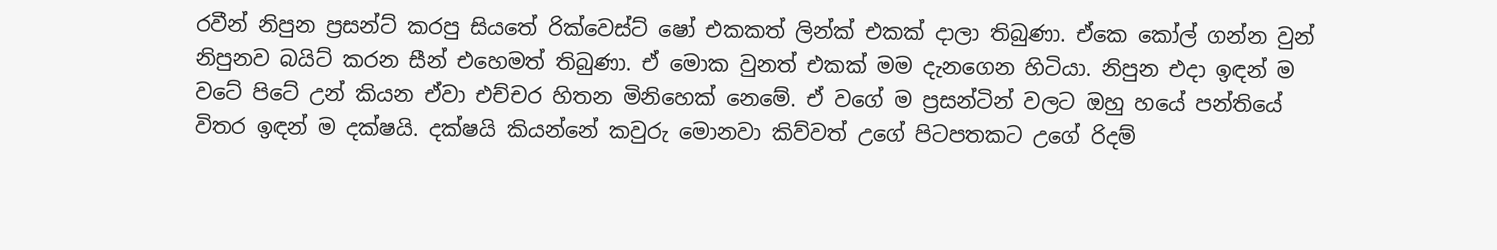රවීන් නිපුන ප්‍රසන්ට් කරපු සියතේ රික්වෙස්ට් ෂෝ එකකත් ලින්ක් එකක් දාලා තිබුණා. ඒකෙ කෝල් ගන්න වුන් නිපුනව බයිට් කරන සීන් එහෙමත් තිබුණා. ඒ මොක වුනත් එකක් මම දැනගෙන හිටියා. නිපුන එදා ඉඳන් ම වටේ පිටේ උන් කියන ඒවා එච්චර හිතන මිනිහෙක් නෙමේ. ඒ වගේ ම ප්‍රසන්ටින් වලට ඔහු හයේ පන්තියේ විතර ඉඳන් ම දක්ෂයි. දක්ෂයි කියන්නේ කවුරු මොනවා කිව්වත් උගේ පිටපතකට උගේ රිදම්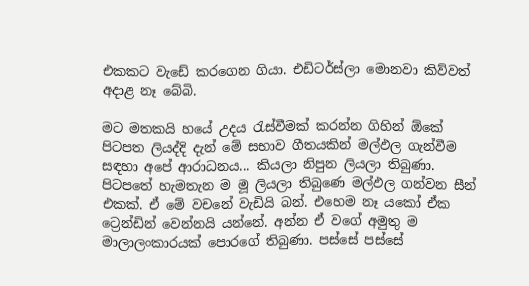එකකට වැඩේ කරගෙන ගියා. එඩිටර්ස්ලා මොනවා කිව්වත් අදාළ නෑ බේබි.

මට මතකයි හයේ උදය රැස්වීමක් කරන්න ගිහින් ඕකේ පිටපත ලියද්දි දැන් මේ සභාව ගීතයකින් මල්ඵල ගැන්වීම සඳහා අපේ ආරාධනය... කියලා නිපුන ලියලා තිබුණා. පිටපතේ හැමතැන ම මූ ලියලා තිබුණෙ මල්ඵල ගන්වන සීන් එකක්. ඒ මේ වචනේ වැඩියි බන්. එහෙම නෑ යකෝ ඒක ට්‍රෙන්ඩින් වෙන්නයි යන්නේ. අන්න ඒ වගේ අමුතු ම මාලාලංකාරයක් පොරගේ තිබුණා. පස්සේ පස්සේ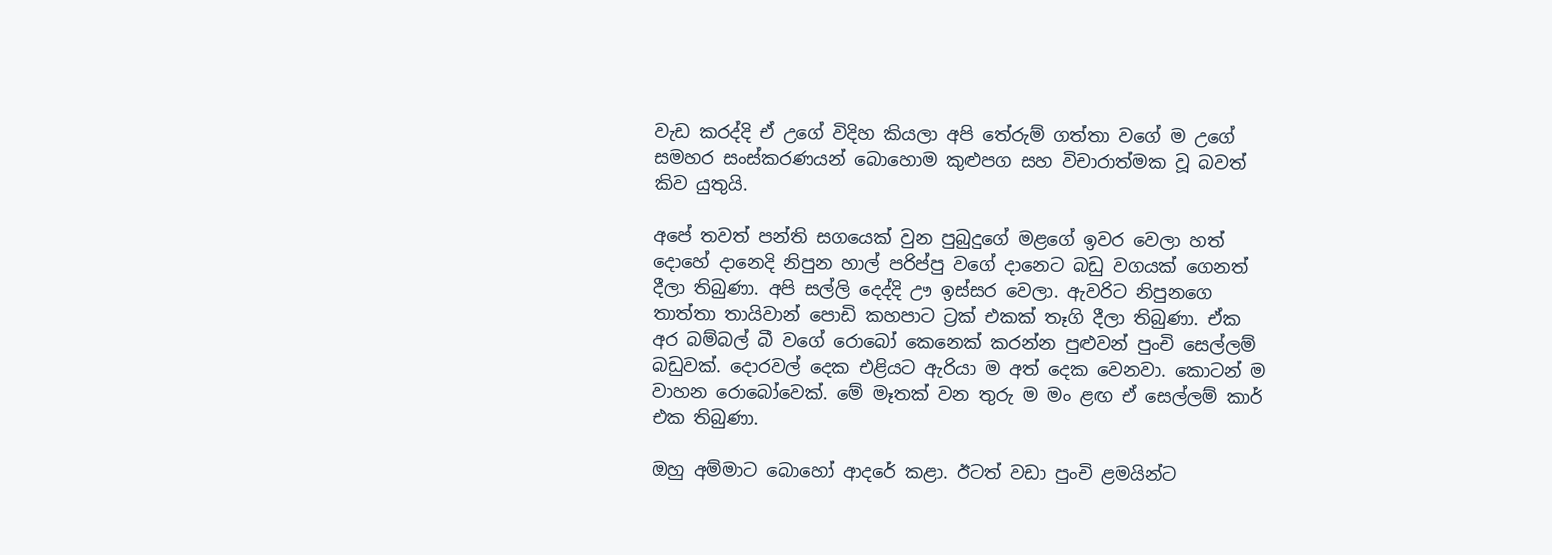වැඩ කරද්දි ඒ උගේ විදිහ කියලා අපි තේරුම් ගත්තා වගේ ම උගේ සමහර සංස්කරණයන් බොහොම කුළුපග සහ විචාරාත්මක වූ බවත් කිව යුතුයි.

අපේ තවත් පන්ති සගයෙක් වුන පුබුදුගේ මළගේ ඉවර වෙලා හත් දොහේ දානෙදි නිපුන හාල් පරිප්පු වගේ දානෙට බඩු වගයක් ගෙනත් දීලා තිබුණා. අපි සල්ලි දෙද්දි ඌ ඉස්සර වෙලා. ඇවරිට නිපුනගෙ තාත්තා තායිවාන් පොඩි කහපාට ට්‍රක් එකක් තෑගි දීලා තිබුණා. ඒක අර බම්බල් බී වගේ රොබෝ කෙනෙක් කරන්න පුළුවන් පුංචි සෙල්ලම් බඩුවක්. දොරවල් දෙක එළියට ඇරියා ම අත් දෙක වෙනවා. කොටන් ම වාහන රොබෝවෙක්. මේ මෑතක් වන තුරු ම මං ළඟ ඒ සෙල්ලම් කාර් එක තිබුණා.

ඔහු අම්මාට බොහෝ ආදරේ කළා. ඊටත් වඩා පුංචි ළමයින්ට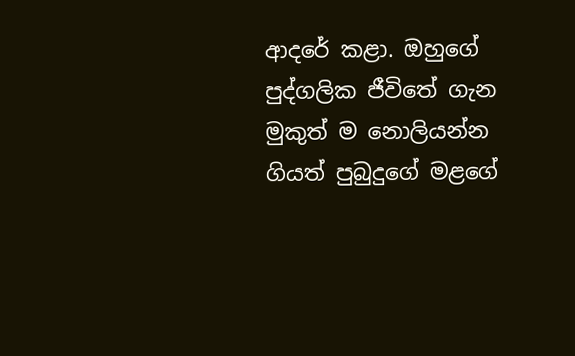ආදරේ කළා. ඔහුගේ පුද්ගලික ජීවිතේ ගැන මුකුත් ම නොලියන්න ගියත් පුබුදුගේ මළගේ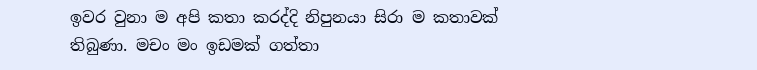ඉවර වුනා ම අපි කතා කරද්දි නිපුනයා සිරා ම කතාවක් තිබුණා. මචං මං ඉඩමක් ගත්තා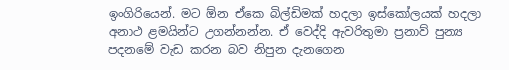ඉංගිරියෙන්. මට ඕන ඒකෙ බිල්ඩිමක් හදලා ඉස්කෝලයක් හදලා අනාථ ළමයින්ට උගන්නන්න. ඒ වෙද්දි ඇවරිතුමා ප්‍රනාව් පුන්‍ය පදනමේ වැඩ කරන බව නිපුන දැනගෙන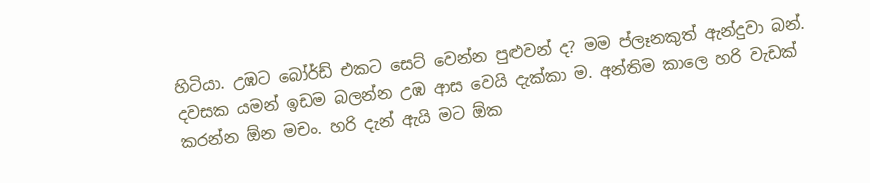හිටියා. උඹට බෝර්ඩ් එකට සෙට් වෙන්න පුළුවන් ද? මම ප්ලෑනකුත් ඇන්දුවා බන්. දවසක යමන් ඉඩම බලන්න උඹ ආස වෙයි දැක්කා ම. අන්තිම කාලෙ හරි වැඩක් කරන්න ඕන මචං. හරි දැන් ඇයි මට ඕක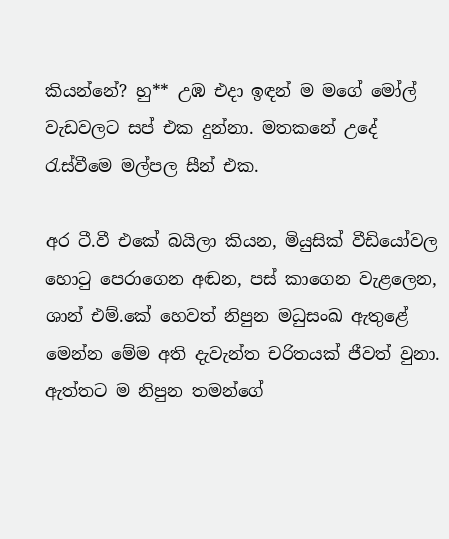කියන්නේ? හු** උඹ එදා ඉඳන් ම මගේ මෝල් වැඩවලට සප් එක දුන්නා. මතකනේ උදේ රැස්වීමෙ මල්පල සීන් එක.

අර ටී.වී එකේ බයිලා කියන, මියුසික් වීඩියෝවල හොටු පෙරාගෙන අඬන, පස් කාගෙන වැළලෙන, ශාන් එම්.කේ හෙවත් නිපුන මධුසංඛ ඇතුළේ මෙන්න මේම අති දැවැන්ත චරිතයක් ජීවත් වුනා. ඇත්තට ම නිපුන තමන්ගේ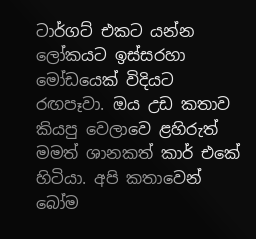ටාර්ගට් එකට යන්න ලෝකයට ඉස්සරහා මෝඩයෙක් විදියට රඟපෑවා. ඔය උඩ කතාව කියපු වෙලාවෙ ළහිරුත් මමත් ශානකත් කාර් එකේ හිටියා. අපි කතාවෙන් බෝම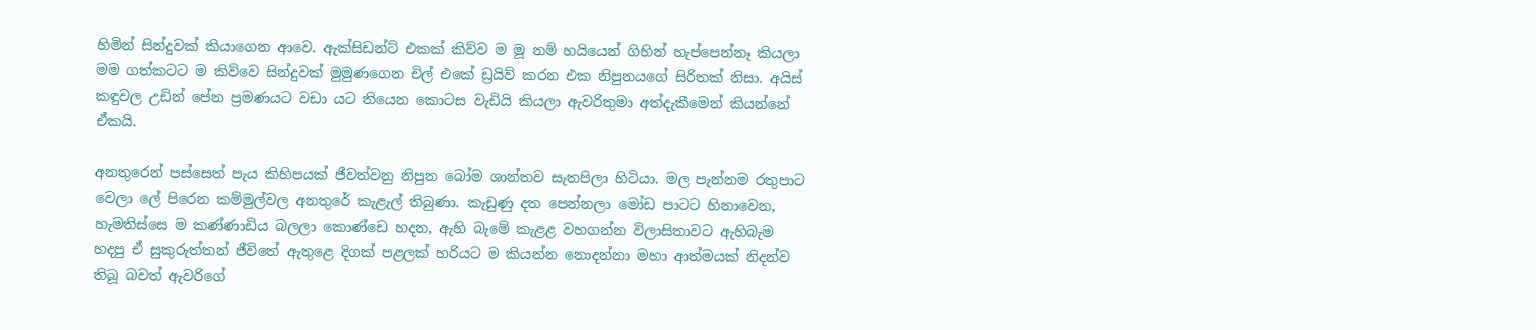හිමින් සින්දුවක් කියාගෙන ආවෙ. ඇක්සිඩන්ට් එකක් කිව්ව ම මූ නම් හයියෙන් ගිහින් හැප්පෙන්නෑ කියලා මම ගත්කටට ම කිව්වෙ සින්දුවක් මුමුණගෙන චිල් එකේ ඩ්‍රයිව් කරන එක නිපුනයගේ සිරිතක් නිසා. අයිස් කඳුවල උඩින් පේන ප්‍රමණයට වඩා යට තියෙන කොටස වැඩියි කියලා ඇවරිතුමා අත්දැකීමෙන් කියන්නේ ඒකයි.

අනතුරෙන් පස්සෙත් පැය කිහිපයක් ජීවත්වනු නිපුන බෝම ශාන්තව සැතපිලා හිටියා. මල පැන්නම රතුපාට වෙලා ලේ පිරෙන කම්මුල්වල අනතුරේ කැළැල් තිබුණා. කැඩුණු දත පෙන්නලා මෝඩ පාටට හිනාවෙන, හැමතිස්සෙ ම කණ්ණාඩිය බලලා කොණ්ඩෙ හදන, ඇහි බැමේ කැළළ වහගන්න විලාසිතාවට ඇහිබැම හදපු ඒ සුකුරුත්තන් ජීවිතේ ඇතුළෙ දිගක් පළලක් හරියට ම කියන්න නොදන්නා මහා ආත්මයක් නිදන්ව තිබූ බවත් ඇවරිගේ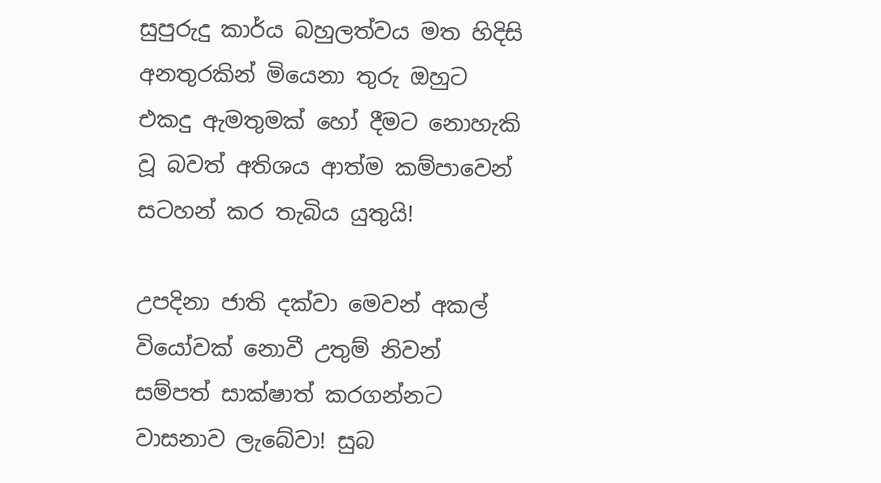සුපුරුදු කාර්ය බහුලත්වය මත හිදිසි අනතුරකින් මියෙනා තුරු ඔහුට එකදු ඇමතුමක් හෝ දීමට නොහැකි වූ බවත් අතිශය ආත්ම කම්පාවෙන් සටහන් කර තැබිය යුතුයි!

උපදිනා ජාති දක්වා මෙවන් අකල් වියෝවක් නොවී උතුම් නිවන් සම්පත් සාක්ෂාත් කරගන්නට වාසනාව ලැබේවා! සුබ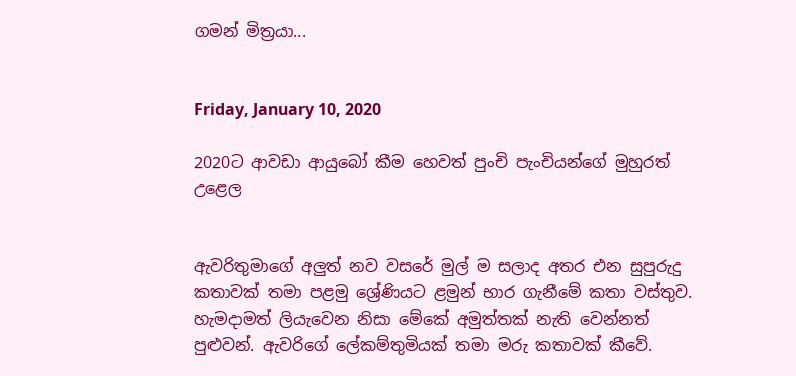ගමන් මිත්‍රයා...


Friday, January 10, 2020

2020ට ආවඩා ආයුබෝ කීම හෙවත් පුංචි පැංචියන්ගේ මුහුරත් උළෙල


ඇවරිතුමාගේ අලුත් නව වසරේ මුල් ම සලාද අතර එන සුපුරුදු කතාවක් තමා පළමු ශ්‍රේණියට ළමුන් භාර ගැනීමේ කතා වස්තුව. හැමදාමත් ලියැවෙන නිසා මේකේ අමුත්තක් නැති වෙන්නත් පුළුවන්. ඇවරිගේ ලේකම්තුමියක් තමා මරු කතාවක් කීවේ.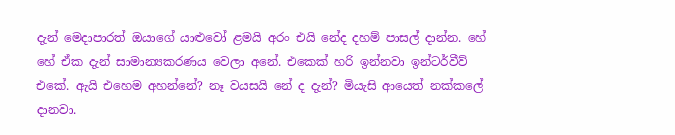දැන් මෙදාපාරත් ඔයාගේ යාළුවෝ ළමයි අරං එයි නේද දහම් පාසල් දාන්න. හේ හේ ඒක දැන් සාමාන්‍යකරණය වෙලා අනේ. එකෙක් හරි ඉන්නවා ඉන්ටර්වීව් එකේ. ඇයි එහෙම අහන්නේ? නෑ වයසයි නේ ද දැන්? මියැසි ආයෙත් නක්කලේ දානවා.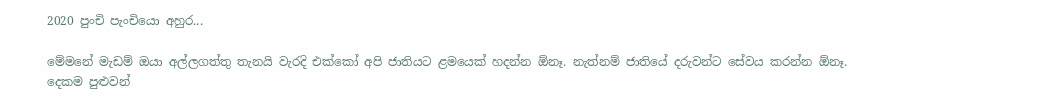2020 පුංචි පැංචියො අහුර...

මේමනේ මැඩම් ඔයා අල්ලගත්තු තැනයි වැරදි එක්කෝ අපි ජාතියට ළමයෙක් හදන්න ඕනෑ. නැත්නම් ජාතියේ දරුවන්ට සේවය කරන්න ඕනෑ. දෙකම පුළුවන්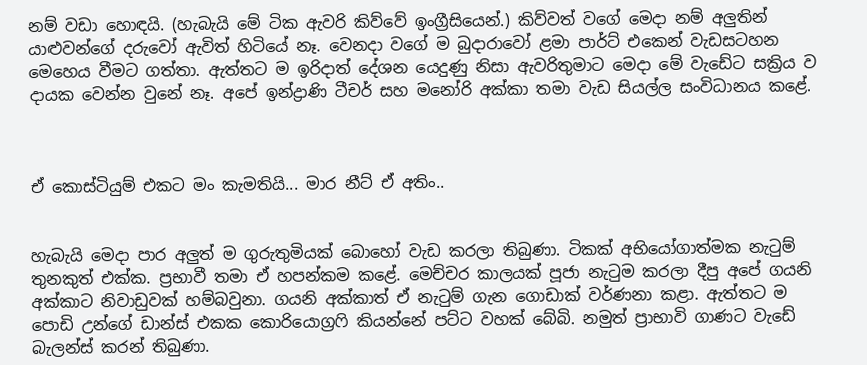නම් වඩා හොඳයි. (හැබැයි මේ ටික ඇවරි කිව්වේ ඉංග්‍රීසියෙන්.) කිව්වත් වගේ මෙදා නම් අලුතින් යාළුවන්ගේ දරුවෝ ඇවිත් හිටියේ නෑ. වෙනදා වගේ ම බුදාරාවෝ ළමා පාර්ට් එකෙන් වැඩසටහන මෙහෙය වීමට ගත්තා. ඇත්තට ම ඉරිදාත් දේශන යෙදුණු නිසා ඇවරිතුමාට මෙදා මේ වැඩේට සක්‍රිය ව දායක වෙන්න වුනේ නෑ. අපේ ඉන්ද්‍රාණි ටීචර් සහ මනෝරි අක්කා තමා වැඩ සියල්ල සංවිධානය කළේ.



ඒ කොස්ටියුම් එකට මං කැමතියි... මාර නීට් ඒ අතිං..


හැබැයි මෙදා පාර අලුත් ම ගුරුතුමියක් බොහෝ වැඩ කරලා තිබුණා. ටිකක් අභියෝගාත්මක නැටුම් තුනකුත් එක්ක. ප්‍රභාවී තමා ඒ හපන්කම කළේ. මෙච්චර කාලයක් පූජා නැටුම කරලා දීපු අපේ ගයනි අක්කාට නිවාඩුවක් හම්බවුනා. ගයනි අක්කාත් ඒ නැටුම් ගැන ගොඩාක් වර්ණනා කළා. ඇත්තට ම පොඩි උන්ගේ ඩාන්ස් එකක කොරියොග්‍රෆි කියන්නේ පට්ට වහක් බේබි. නමුත් ප්‍රාභාවි ගාණට වැඩේ බැලන්ස් කරන් තිබුණා.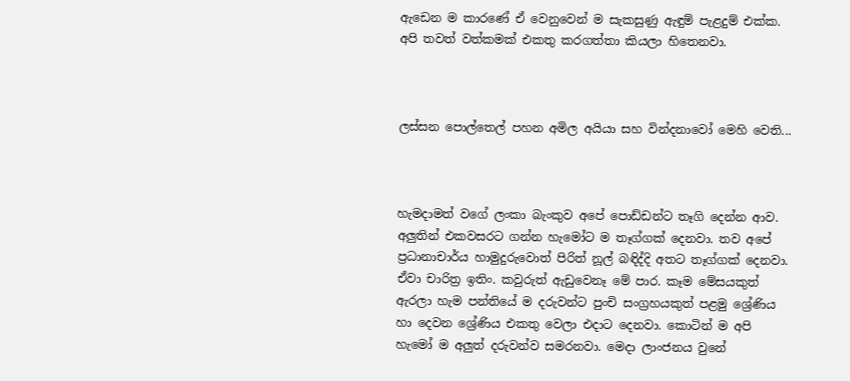ඇඩෙන ම කාරණේ ඒ වෙනුවෙන් ම සැකසුණු ඇඳුම් පැළදුම් එක්ක. අපි තවත් වත්කමක් එකතු කරගත්තා කියලා හිතෙනවා.



ලස්සන පොල්තෙල් පහන අමිල අයියා සහ වින්දනාවෝ මෙහි වෙති...



හැමදාමත් වගේ ලංකා බැංකුව අපේ පොඩ්ඩන්ට තෑගි දෙන්න ආව. අලුතින් එකවසරට ගන්න හැමෝට ම තෑග්ගක් දෙනවා. තව අපේ ප්‍රධානාචාර්ය හාමුදුරුවොත් පිරිත් නූල් බඳිද්දි අතට තෑග්ගක් දෙනවා. ඒවා චාරිත්‍ර ඉතිං. කවුරුත් ඇඩුවෙනෑ මේ පාර. කෑම මේසයකුත් ඇරලා හැම පන්තියේ ම දරුවන්ට පුංචි සංග්‍රහයකුත් පළමු ශ්‍රේණිය හා දෙවන ශ්‍රේණිය එකතු වෙලා එදාට දෙනවා. කොටින් ම අපි හැමෝ ම අලුත් දරුවන්ව සමරනවා. මෙදා ලාංජනය වුනේ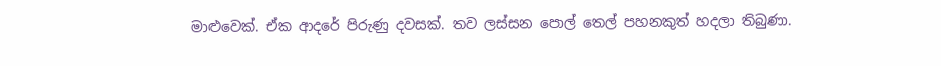මාළුවෙක්. ඒක ආදරේ පිරුණු දවසක්. තව ලස්සන පොල් තෙල් පහනකුත් හදලා තිබුණා.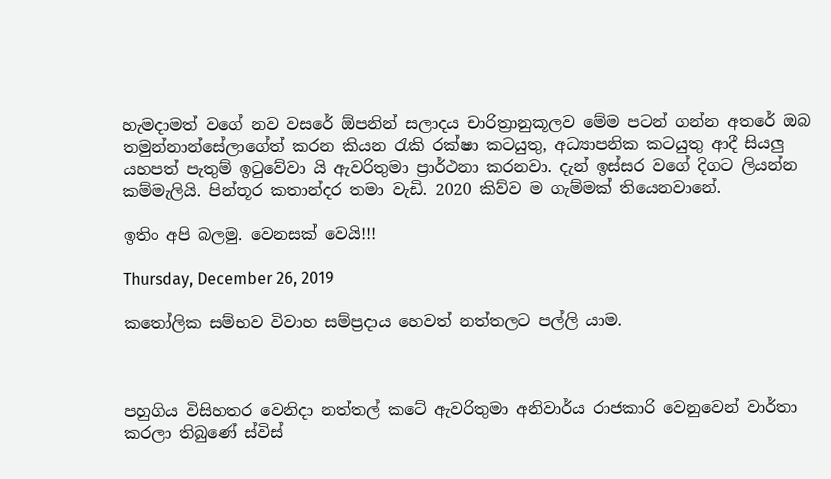හැමදාමත් වගේ නව වසරේ ඕපනින් සලාදය චාරිත්‍රානුකූලව මේම පටන් ගන්න අතරේ ඔබ තමුන්නාන්සේලාගේත් කරන කියන රැකි රක්ෂා කටයුතු, අධ්‍යාපනික කටයුතු ආදී සියලු යහපත් පැතුම් ඉටුවේවා යි ඇවරිතුමා ප්‍රාර්ථනා කරනවා. දැන් ඉස්සර වගේ දිගට ලියන්න කම්මැලියි. පින්තූර කතාන්දර තමා වැඩි. 2020 කිව්ව ම ගැම්මක් තියෙනවානේ.

ඉතිං අපි බලමු. වෙනසක් වෙයි!!!

Thursday, December 26, 2019

කතෝලික සම්භව විවාහ සම්ප්‍රදාය හෙවත් නත්තලට පල්ලි යාම.



පහුගිය විසිහතර වෙනිදා නත්තල් කටේ ඇවරිතුමා අනිවාර්ය රාජකාරි වෙනුවෙන් වාර්තා කරලා තිබුණේ ස්විස්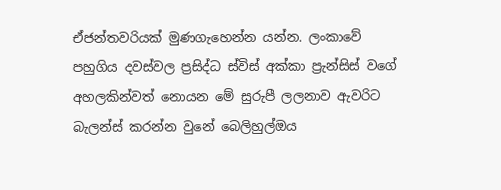ඒජන්තවරියක් මුණගැහෙන්න යන්න. ලංකාවේ පහුගිය දවස්වල ප්‍රසිද්ධ ස්විස් අක්කා ප්‍රැන්සිස් වගේ අහලකින්වත් නොයන මේ සුරුපී ලලනාව ඇවරිට බැලන්ස් කරන්න වුනේ බෙලිහුල්ඔය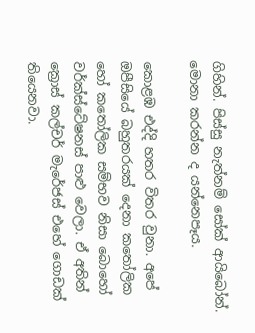ගිහින්. පිස්සු නැත්නම් සෝක් ආයිබෝන්. මොනා කරන්න ද යන්නෙපෑය.

කොළඹ එද්දි හතර විතර වුනා. අපේ ඔපීසියේ බහුතරයක් දෙනා කතෝලික හෝ කතෝලික සම්භව නිසා බොහෝ වර්ක්ස්ටේෂනස් පාළු වෙලා. ඒ අතින් ක්‍රොස් කල්චර් මැරේජස් එහේ ගොඩක් තියෙනවා.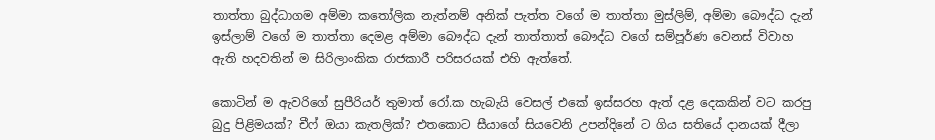තාත්තා බුද්ධාගම අම්මා කතෝලික නැත්නම් අනික් පැත්ත වගේ ම තාත්තා මුස්ලිම්, අම්මා බෞද්ධ දැන් ඉස්ලාම් වගේ ම තාත්තා දෙමළ අම්මා බෞද්ධ දැන් තාත්තාත් බෞද්ධ වගේ සම්පූර්ණ වෙනස් විවාහ ඇති හදවතින් ම සිරිලාංකික රාජකාරී පරිසරයක් එහි ඇත්තේ.

කොටින් ම ඇවරිගේ සුපීරියර් තුමාත් රෝ.ක හැබැයි වෙසල් එකේ ඉස්සරහ ඇත් දළ දෙකකින් වට කරපු බුදු පිළිමයක්? චීෆ් ඔයා කැතලික්? එතකොට සීයාගේ සියවෙනි උපන්දිනේ ට ගිය සතියේ දානයක් දීලා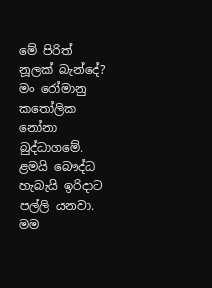මේ පිරිත් නූලක් බැන්දේ? මං රෝමානු කතෝලික නෝනා බුද්ධාගමේ. ළමයි බෞද්ධ හැබැයි ඉරිදාට පල්ලි යනවා. මම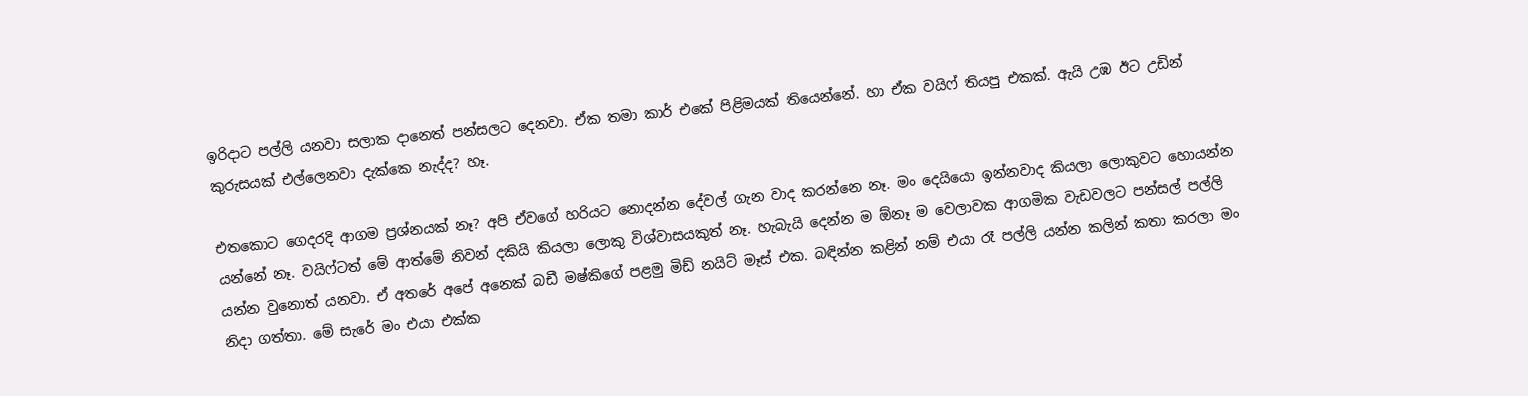ඉරිදාට පල්ලි යනවා සලාක දානෙත් පන්සලට දෙනවා. ඒක තමා කාර් එකේ පිළිමයක් තියෙන්නේ. හා ඒක වයිෆ් තියපු එකක්. ඇයි උඹ ඊට උඩින් කුරුසයක් එල්ලෙනවා දැක්කෙ නැද්ද? හෑ.

එතකොට ගෙදරදි ආගම ප්‍රශ්නයක් නෑ? අපි ඒවගේ හරියට නොදන්න දේවල් ගැන වාද කරන්නෙ නෑ. මං දෙයියො ඉන්නවාද කියලා ලොකුවට හොයන්න යන්නේ නෑ. වයිෆ්ටත් මේ ආත්මේ නිවන් දකියි කියලා ලොකු විශ්වාසයකුත් නෑ. හැබැයි දෙන්න ම ඕනෑ ම වෙලාවක ආගමික වැඩවලට පන්සල් පල්ලි යන්න වුනොත් යනවා. ඒ අතරේ අපේ අනෙක් බඩී මෂ්කිගේ පළමු මිඩ් නයිට් මෑස් එක. බඳින්න කළින් නම් එයා රෑ පල්ලි යන්න කලින් කතා කරලා මං නිදා ගත්තා. මේ සැරේ මං එයා එක්ක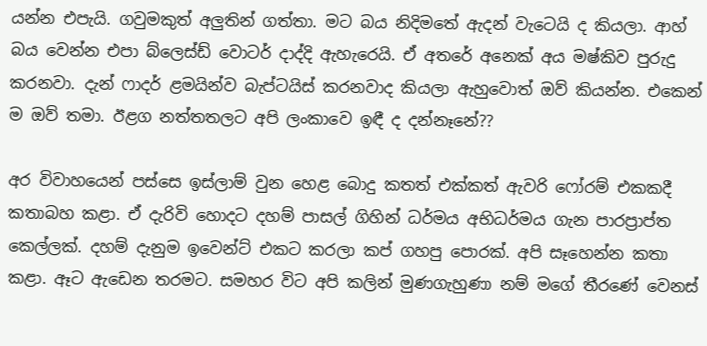යන්න එපැයි. ගවුමකුත් අලුතින් ගත්තා. මට බය නිදිමතේ ඇදන් වැටෙයි ද කියලා. ආහ් බය වෙන්න එපා බ්ලෙස්ඩ් වොටර් දාද්දි ඇහැරෙයි. ඒ අතරේ අනෙක් අය මෂ්කිව පුරුදු කරනවා. දැන් ෆාදර් ළමයින්ව බැප්ටයිස් කරනවාද කියලා ඇහුවොත් ඔව් කියන්න. එකෙන් ම ඔව් තමා. ඊළග නත්තතලට අපි ලංකාවෙ ඉඳී ද දන්නෑනේ??

අර විවාහයෙන් පස්සෙ ඉස්ලාම් වුන හෙළ බොදු කතත් එක්කත් ඇවරි ෆෝරම් එකකදී කතාබහ කළා. ඒ දැරිවි හොදට දහම් පාසල් ගිහින් ධර්මය අභිධර්මය ගැන පාරප්‍රාප්ත කෙල්ලක්. දහම් දැනුම ඉවෙන්ට් එකට කරලා කප් ගහපු පොරක්. අපි සෑහෙන්න කතා කළා. ඈට ඇඩෙන තරමට. සමහර විට අපි කලින් මුණගැහුණා නම් මගේ තීරණේ වෙනස්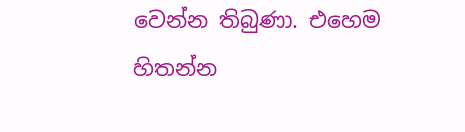වෙන්න තිබුණා. එහෙම හිතන්න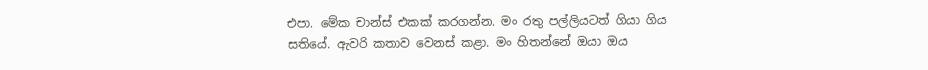එපා. මේක චාන්ස් එකක් කරගන්න. මං රතු පල්ලියටත් ගියා ගිය සතියේ. ඇවරි කතාව වෙනස් කළා. මං හිතන්නේ ඔයා ඔය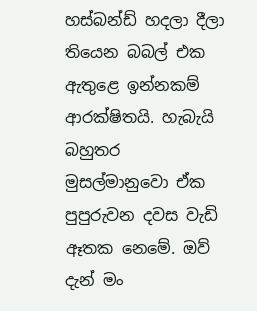හස්බන්ඩ් හදලා දීලා තියෙන බබල් එක ඇතුළෙ ඉන්නකම් ආරක්ෂිතයි. හැබැයි බහුතර මුසල්මානුවො ඒක පුපුරුවන දවස වැඩි ඈතක නෙමේ. ඔව් දැන් මං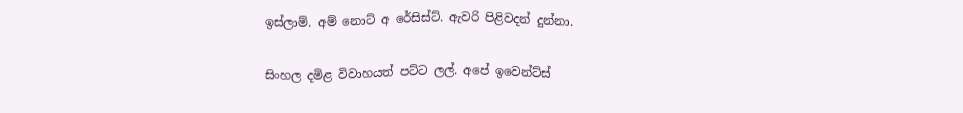ඉස්ලාම්. අම් නොට් අ රේසිස්ට්. ඇවරි පිළිවදන් දුන්නා.

සිංහල දමිළ විවාහයත් පට්ට ලල්. අපේ ඉවෙන්ට්ස්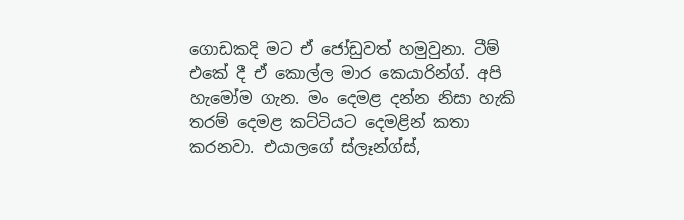ගොඩකදි මට ඒ ජෝඩුවත් හමුවුනා. ටීම් එකේ දී ඒ කොල්ල මාර කෙයාරින්ග්. අපි හැමෝම ගැන. මං දෙමළ දන්න නිසා හැකි තරම් දෙමළ කට්ටියට දෙමළින් කතා කරනවා. එයාලගේ ස්ලෑන්ග්ස්,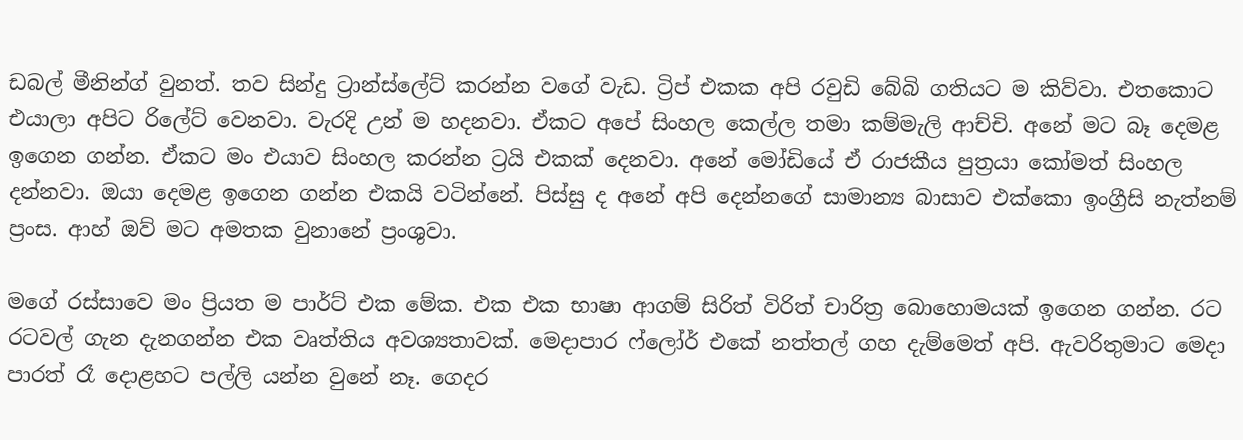ඩබල් මීනින්ග් වුනත්. තව සින්දු ට්‍රාන්ස්ලේට් කරන්න වගේ වැඩ. ට්‍රිප් එකක අපි රවුඩි බේබි ගතියට ම කිව්වා. එතකොට එයාලා අපිට රිලේට් වෙනවා. වැරදි උන් ම හදනවා. ඒකට අපේ සිංහල කෙල්ල තමා කම්මැලි ආච්චි. අනේ මට බෑ දෙමළ ඉගෙන ගන්න. ඒකට මං එයාව සිංහල කරන්න ට්‍රයි එකක් දෙනවා. අනේ මෝඩියේ ඒ රාජකීය පුත්‍රයා කෝමත් සිංහල දන්නවා. ඔයා දෙමළ ඉගෙන ගන්න එකයි වටින්නේ. පිස්සු ද අනේ අපි දෙන්නගේ සාමාන්‍ය බාසාව එක්කො ඉංග්‍රීසි නැත්නම් ප්‍රංස. ආහ් ඔව් මට අමතක වුනානේ ප්‍රංශුවා.

මගේ රස්සාවෙ මං ප්‍රියත ම පාර්ට් එක මේක. එක එක භාෂා ආගම් සිරිත් විරිත් චාරිත්‍ර බොහොමයක් ඉගෙන ගන්න. රට රටවල් ගැන දැනගන්න එක වෘත්තිය අවශ්‍යතාවක්. මෙදාපාර ෆ්ලෝර් එකේ නත්තල් ගහ දැම්මෙත් අපි. ඇවරිතුමාට මෙදා පාරත් රෑ දොළහට පල්ලි යන්න වුනේ නෑ. ගෙදර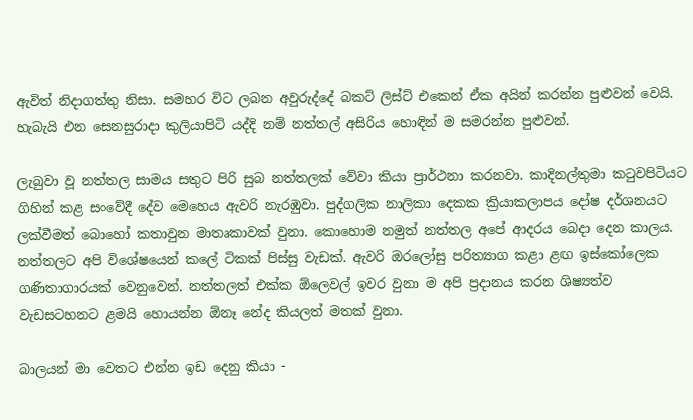ඇවිත් නිදාගත්තු නිසා. සමහර විට ලබන අවුරුද්දේ බකට් ලිස්ට් එකෙන් ඒක අයින් කරන්න පුළුවන් වෙයි. හැබැයි එන සෙනසුරාදා කුලියාපිටි යද්දි නම් නත්තල් අසිරිය හොඳින් ම සමරන්න පුළුවන්.

ලැබුවා වූ නත්තල සාමය සතුට පිරි සුබ නත්තලක් වේවා කියා ප්‍රාර්ථනා කරනවා. කාදිනල්තුමා කටුවපිටියට ගිහින් කළ සංවේදී දේව මෙහෙය ඇවරි නැරඹුවා. පුද්ගලික නාලිකා දෙකක ක්‍රියාකලාපය දෝෂ දර්ශනයට ලක්වීමත් බොහෝ කතාවුන මාතෘකාවක් වුනා. කොහොම නමුත් නත්තල අපේ ආදරය බෙදා දෙන කාලය. නත්තලට අපි විශේෂයෙන් කලේ ටිකක් පිස්සු වැඩක්. ඇවරි ඔරලෝසු පරිත්‍යාග කළා ළඟ ඉස්කෝලෙක ගණිතාගාරයක් වෙනුවෙන්. නත්තලත් එක්ක ඕලෙවල් ඉවර වුනා ම අපි ප්‍රදානය කරන ශිෂ්‍යත්ව වැඩසටහනට ළමයි හොයන්න ඕනෑ නේද කියලත් මතක් වුනා.

බාලයන් මා වෙතට එන්න ඉඩ දෙනු කියා -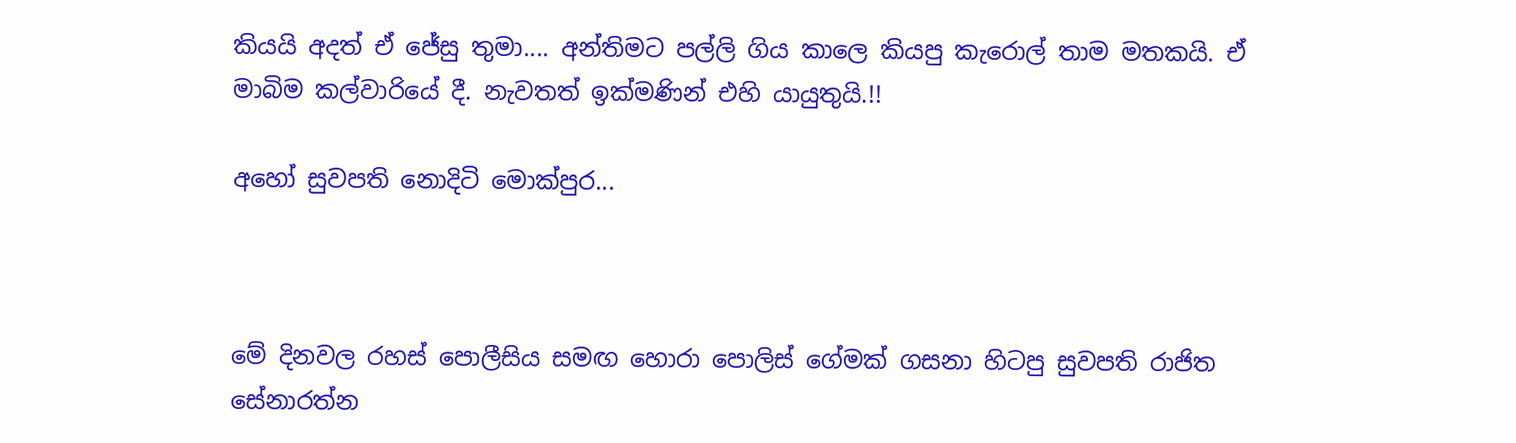කියයි අදත් ඒ ජේසු තුමා.... අන්තිමට පල්ලි ගිය කාලෙ කියපු කැරොල් තාම මතකයි. ඒ මාබිම කල්වාරියේ දී. නැවතත් ඉක්මණින් එහි යායුතුයි.!!

අහෝ සුවපති නොදිටි මොක්පුර...



මේ දිනවල රහස් පොලීසිය සමඟ හොරා පොලිස් ගේමක් ගසනා හිටපු සුවපති රාජිත සේනාරත්න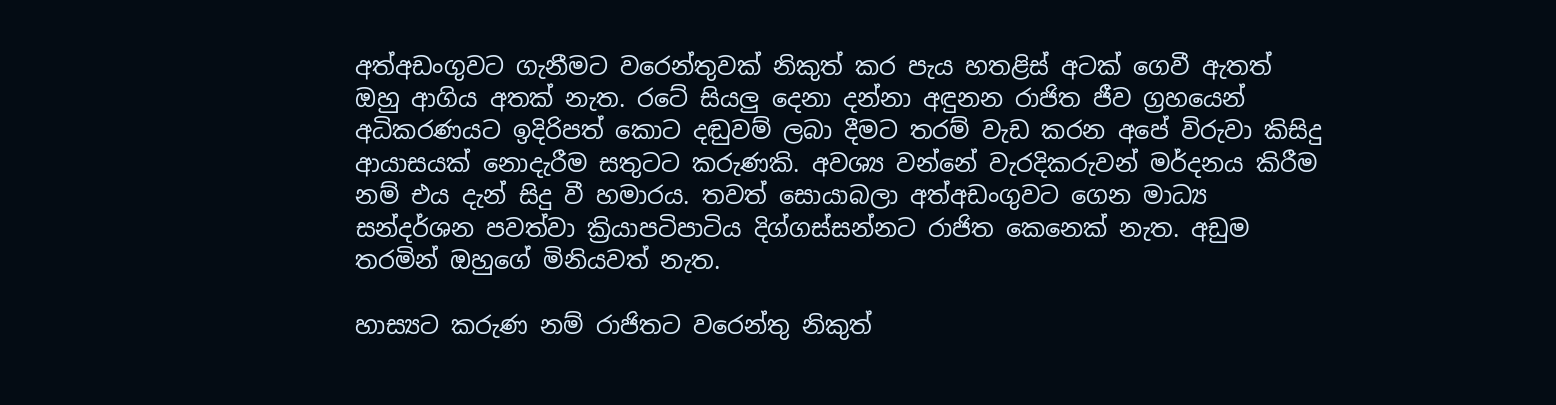අත්අඩංගුවට ගැනීමට වරෙන්තුවක් නිකුත් කර පැය හතළිස් අටක් ගෙවී ඇතත් ඔහු ආගිය අතක් නැත. රටේ සියලු දෙනා දන්නා අඳුනන රාජිත ජීව ග්‍රහයෙන් අධිකරණයට ඉදිරිපත් කොට දඬුවම් ලබා දීමට තරම් වැඩ කරන අපේ විරුවා කිසිදු ආයාසයක් නොදැරීම සතුටට කරුණකි. අවශ්‍ය වන්නේ වැරදිකරුවන් මර්දනය කිරීම නම් එය දැන් සිදු වී හමාරය. තවත් සොයාබලා අත්අඩංගුවට ගෙන මාධ්‍ය සන්දර්ශන පවත්වා ක්‍රියාපටිපාටිය දිග්ගස්සන්නට රාජිත කෙනෙක් නැත. අඩුම තරමින් ඔහුගේ මිනියවත් නැත.

හාස්‍යට කරුණ නම් රාජිතට වරෙන්තු නිකුත්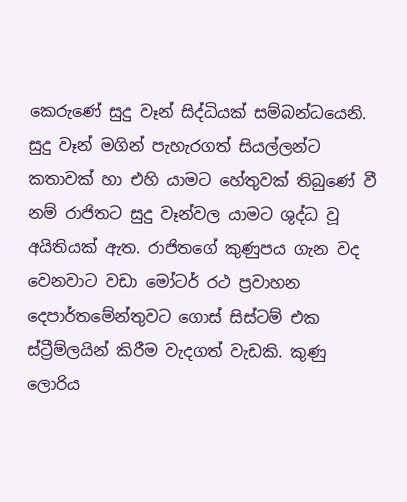කෙරුණේ සුදු වෑන් සිද්ධියක් සම්බන්ධයෙනි. සුදු වෑන් මගින් පැහැරගත් සියල්ලන්ට කතාවක් හා එහි යාමට හේතුවක් තිබුණේ වී නම් රාජිතට සුදු වෑන්වල යාමට ශුද්ධ වූ අයිතියක් ඇත. රාජිතගේ කුණුපය ගැන වද වෙනවාට වඩා මෝටර් රථ ප්‍රවාහන දෙපාර්තමේන්තුවට ගොස් සිස්ටම් එක ස්ට්‍රීම්ලයින් කිරීම වැදගත් වැඩකි. කුණු ලොරිය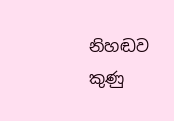නිහඬව කුණු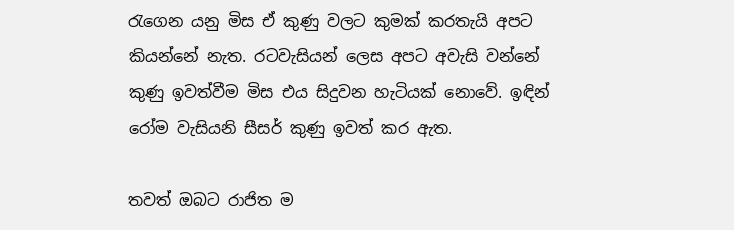රැගෙන යනු මිස ඒ කුණු වලට කුමක් කරතැයි අපට කියන්නේ නැත. රටවැසියන් ලෙස අපට අවැසි වන්නේ කුණු ඉවත්වීම මිස එය සිදුවන හැටියක් නොවේ. ඉඳින් රෝම වැසියනි සීසර් කුණු ඉවත් කර ඇත.

තවත් ඔබට රාජිත ම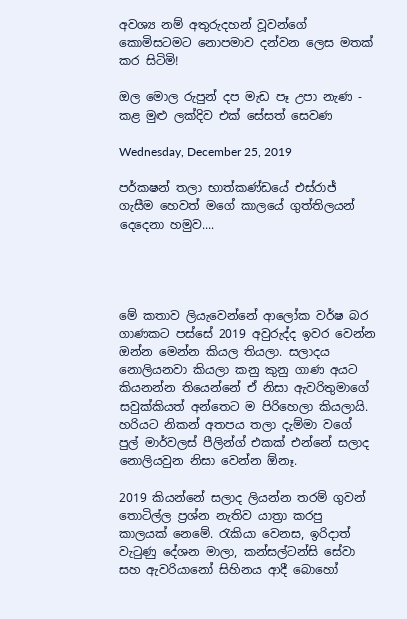අවශ්‍ය නම් අතුරුදහන් වූවන්ගේ කොමිසටමට නොපමාව දන්වන ලෙස මතක් කර සිටිමි!

ඔල මොල රුපුන් දප මැඩ පෑ උපා නැණ - කළ මුළු ලක්දිව එක් සේසත් සෙවණ

Wednesday, December 25, 2019

පර්කෂන් තලා භාත්කණ්ඩයේ එස්රාජ් ගැසීම හෙවත් මගේ කාලයේ ගුත්තිලයන් දෙදෙනා හමුව....




මේ කතාව ලියැවෙන්නේ ආලෝක වර්ෂ බර ගාණකට පස්සේ 2019 අවුරුද්ද ඉවර වෙන්න ඔන්න මෙන්න කියල තියලා. සලාදය නොලියනවා කියලා කනු කුනු ගාණ අයට කියනන්න තියෙන්නේ ඒ නිසා ඇවරිතුමාගේ සවුක්කියත් අන්තෙට ම පිරිහෙලා කියලායි. හරියට නිකන් අතපය තලා දැම්මා වගේ පුල් මාර්වලස් පීලින්ග් එකක් එන්නේ සලාද නොලියවුන නිසා වෙන්න ඕනෑ.

2019 කියන්නේ සලාද ලියන්න තරම් ගුවන් තොටිල්ල ප්‍රශ්න නැතිව යාත්‍රා කරපු කාලයක් නෙමේ. රැකියා වෙනස, ඉරිදාත් වැටුණු දේශන මාලා, කන්සල්ටන්සි සේවා සහ ඇවරියානෝ සිහිනය ආදී බොහෝ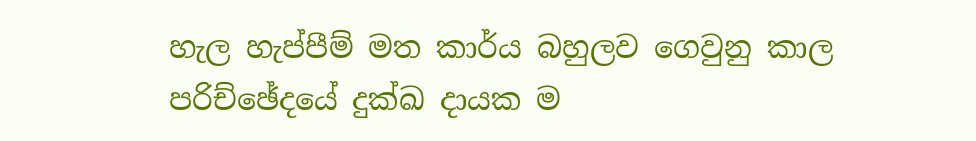හැල හැප්පීම් මත කාර්ය බහුලව ගෙවුනු කාල පරිච්ඡේදයේ දුක්ඛ දායක ම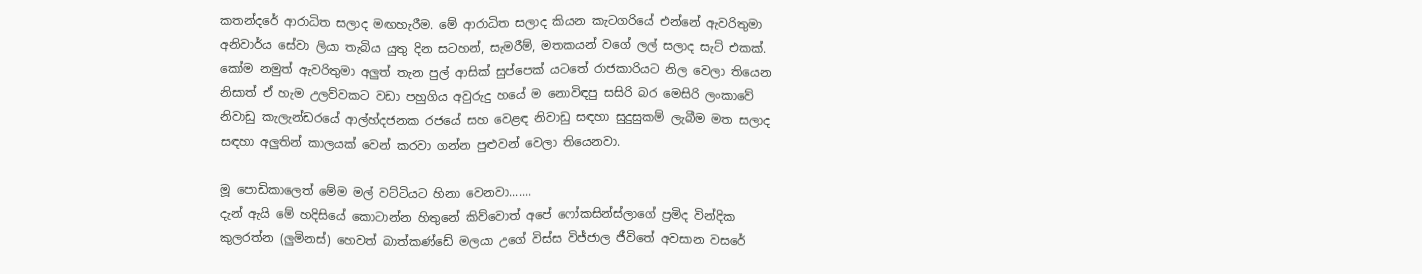කතන්දරේ ආරාධිත සලාද මඟහැරීම. මේ ආරාධිත සලාද කියන කැටගරියේ එන්නේ ඇවරිතුමා අනිවාර්ය සේවා ලියා තැබිය යුතු දින සටහන්, සැමරීම්, මතකයන් වගේ ලල් සලාද සැට් එකක්. කෝම නමුත් ඇවරිතුමා අලුත් තැන පුල් ආසික් සුප්පෙක් යටතේ රාජකාරියට නිල වෙලා තියෙන නිසාත් ඒ හැම උලව්වකට වඩා පහුගිය අවුරුදු හයේ ම නොවිඳපු සසිරි බර මෙසිරි ලංකාවේ නිවාඩු කැලැන්ඩරයේ ආල්හ්දජනක රජයේ සහ වෙළඳ නිවාඩු සඳහා සුදුසුකම් ලැබීම මත සලාද සඳහා අලුතින් කාලයක් වෙන් කරවා ගන්න පුළුවන් වෙලා තියෙනවා.

මූ පොඩිකාලෙත් මේම මල් වට්ටියට හිනා වෙනවා.......
දැන් ඇයි මේ හදිසියේ කොටාන්න හිතුනේ කිව්වොත් අපේ ෆෝකසින්ස්ලාගේ ප්‍රමිද වින්දික කුලරත්න (ලුමිනස්) හෙවත් බාත්කණ්ඩේ මලයා උගේ විස්ස විජ්ජාල ජීවිතේ අවසාන වසරේ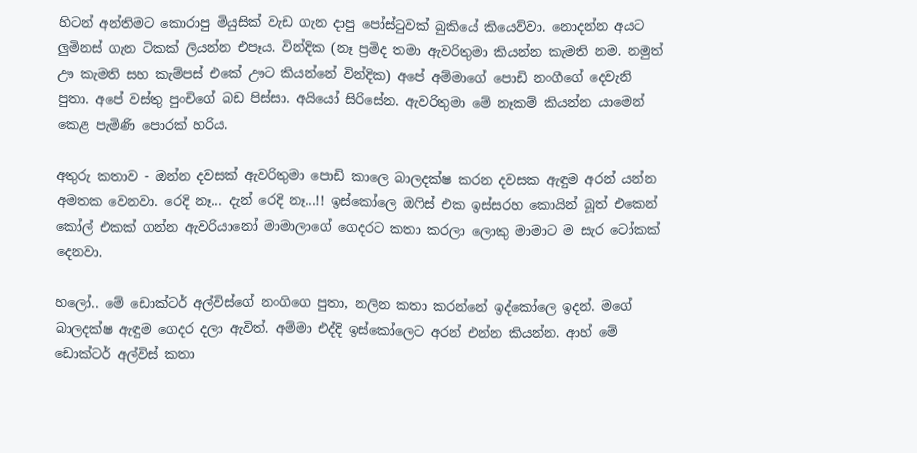හිටන් අන්තිමට කොරාපු මියුසික් වැඩ ගැන දාපු පෝස්ටුවක් බුකියේ කියෙව්වා. නොදන්න අයට ලුමිනස් ගැන ටිකක් ලියන්න එපෑය. වින්දික (නෑ ප්‍රමිද තමා ඇවරිතුමා කියන්න කැමති නම. නමුත් ඌ කැමති සහ කැම්පස් එකේ ඌට කියන්නේ වින්දික) අපේ අම්මාගේ පොඩි නංගීගේ දෙවැනි පුතා. අපේ වස්තු පුංචිගේ බඩ පිස්සා. අයියෝ සිරිසේන. ඇවරිතුමා මේ නෑකම් කියන්න යාමෙන් කෙළ පැමිණි පොරක් හරිය.

අතුරු කතාව - ඔන්න දවසක් ඇවරිතුමා පොඩි කාලෙ බාලදක්ෂ කරන දවසක ඇඳුම අරන් යන්න අමතක වෙනවා. රෙදි නෑ... දැන් රෙදි නෑ...!! ඉස්කෝලෙ ඔෆිස් එක ඉස්සරහ කොයින් බූත් එකෙන් කෝල් එකක් ගන්න ඇවරියානෝ මාමාලාගේ ගෙදරට කතා කරලා ලොකු මාමාට ම සැර ටෝකක් දෙනවා.

හලෝ.. මේ ඩොක්ටර් අල්විස්ගේ නංගිගෙ පුතා, නලින කතා කරන්නේ ඉද්කෝලෙ ඉදන්. මගේ බාලදක්ෂ ඇඳුම ගෙදර දලා ඇවිත්. අම්මා එද්දි ඉස්කෝලෙට අරන් එන්න කියන්න. ආහ් මේ ඩොක්ටර් අල්විස් කතා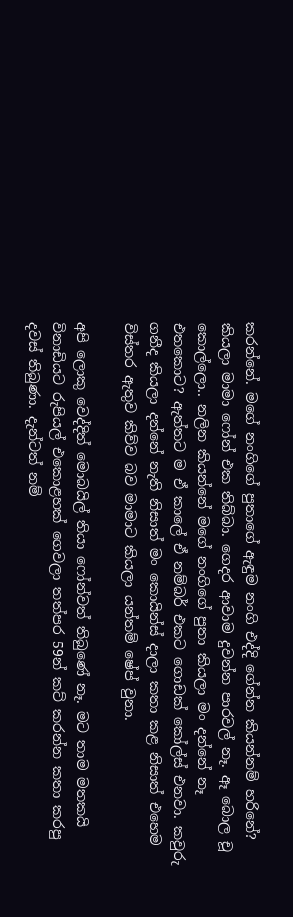කරන්නේ. මගේ නංගිගේ පුතාගේ ඇඳුම නංගි එද්දි ගේන්න කියන්නම් හරිනේ? කියලා මාමා ෆෝන් එක තිබ්බා. ගෙදර ආවාම දුවන්න පාරවල් නෑ. ඈ බොල චූ කොල්ලො.. නලින කියන්නේ මගේ නංගිගේ පුතා කියලා මං දන්නේ නෑ එතකොට? ඇත්තට ම ඒ කාලේ ඒ නම්බර් එකට ගොඩක් කෝල්ස් එනවා. කවුරු ගනීද කියලා දන්නේ නැති නිසාත් මං කොයින්ස් දාලා කතා කළ නිසාත් එහෙම විස්තර ඇතුව කිව්ව බව මාමාට කියලා යන්තම් ෂේප් වුනා.

අපි ලොකු වෙද්දිත් මොබයිල් තියා ෆෝන්වත් තිබුණේ නෑ. මට තාම මතකයි විනාඩියට රුපියල් එකොළහක් ගෙවලා තත්පර 59න් කට් කරන්න කතා කරපු දවස් තිබුණා. දැන්ටත් නම්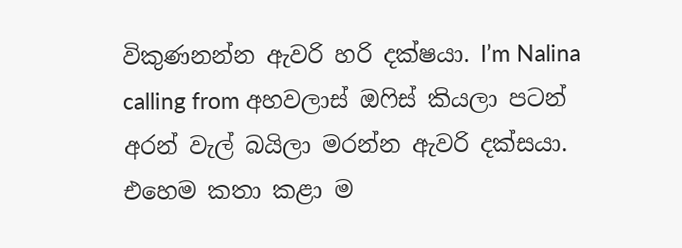විකුණනන්න ඇවරි හරි දක්ෂයා. I’m Nalina calling from අහවලාස් ඔෆිස් කියලා පටන් අරන් වැල් බයිලා මරන්න ඇවරි දක්සයා. එහෙම කතා කළා ම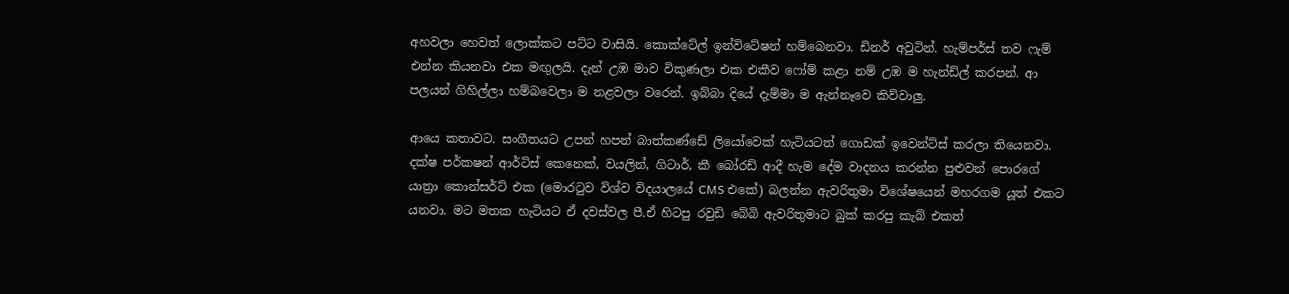අහවලා හෙවත් ලොක්කට පට්ට වාසියි. කොක්ටේල් ඉන්විටේෂන් හම්බෙනවා. ඩිනර් අවුටින්. හැම්පර්ස් තව ෆැම් එන්න කියනවා එක මඟුලයි. දැන් උඹ මාව විකුණලා එක එකීව ෆෝම් කළා නම් උඹ ම හැන්ඩ්ල් කරපන්. ආ පලයන් ගිහිල්ලා හම්බවෙලා ම නළවලා වරෙන්. ඉබ්බා දියේ දැම්මා ම ඇන්නෑවෙ කිව්වාලු.

ආයෙ කතාවට. සංගීතයට උපන් හපන් බාත්කණ්ඩේ ලියෝවෙක් හැටියටත් ගොඩක් ඉවෙන්ට්ස් කරලා තියෙනවා. දක්ෂ පර්කෂන් ආර්ටිස් කෙනෙක්, වයලින්, ගිටාර්, කී බෝරඩ් ආදී හැම දේම වාදනය කරන්න පුළුවන් පොරගේ යාත්‍රා කොන්සර්ට් එක (මොරටුව විශ්ව විදයාලයේ CMS එකේ) බලන්න ඇවරිතුමා විශේෂයෙන් මහරගම යූත් එකට යනවා. මට මතක හැටියට ඒ දවස්වල පී.ඒ හිටපු රවුඩි බේබි ඇවරිතුමාට බුක් කරපු කැබ් එකත්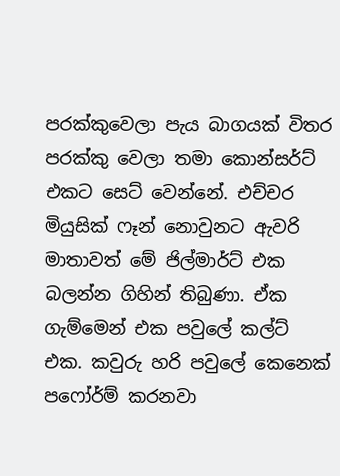පරක්කුවෙලා පැය බාගයක් විතර පරක්කු වෙලා තමා කොන්සර්ට් එකට සෙට් වෙන්නේ. එච්චර මියුසික් ෆෑන් නොවුනට ඇවරි මාතාවත් මේ ජිල්මාර්ට් එක බලන්න ගිහින් තිබුණා. ඒක ගැම්මෙන් එක පවුලේ කල්ට් එක. කවුරු හරි පවුලේ කෙනෙක් පෆෝර්ම් කරනවා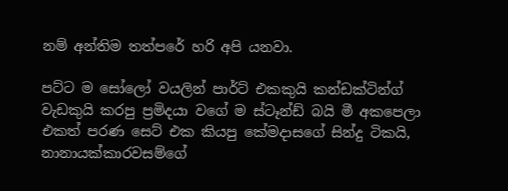නම් අන්තිම තත්පරේ හරි අපි යනවා.

පට්ට ම සෝලෝ වයලින් පාර්ට් එකකුයි කන්ඩක්ටින්ග් වැඩකුයි කරපු ප්‍රමිදයා වගේ ම ස්ටෑන්ඩ් බයි මී අකපෙලා එකත් පරණ සෙට් එක කියපු කේමදාසගේ සින්දු ටිකයි, නානායක්කාරවසම්ගේ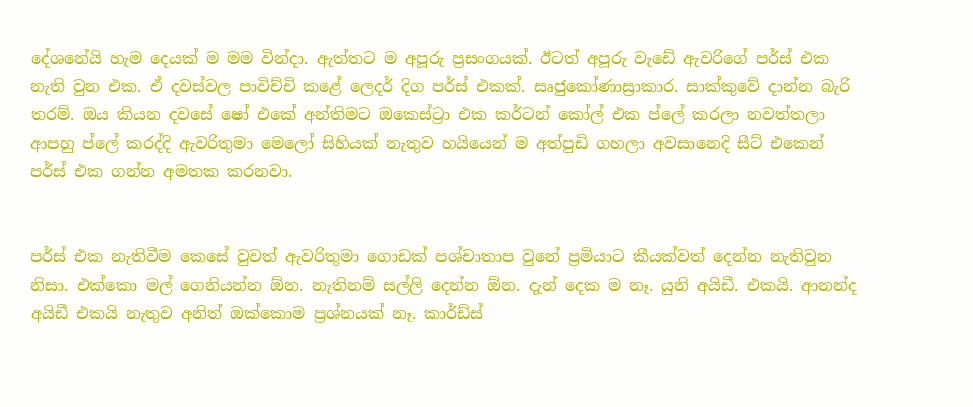දේශනේයි හැම දෙයක් ම මම වින්දා. ඇත්තට ම අපූරු ප්‍රසංගයක්. ඊටත් අපූරු වැඩේ ඇවරිගේ පර්ස් එක නැති වුන එක. ඒ දවස්වල පාවිච්චි කළේ ලෙදර් දිග පර්ස් එකක්. සෘජුකෝණාස්‍රාකාර. සාක්කුවේ දාන්න බැරි තරම්. ඔය කියන දවසේ ෂෝ එකේ අන්තිමට ඔකෙස්ට්‍රා එක කර්ටන් කෝල් එක ප්ලේ කරලා නවත්තලා ආපහු ප්ලේ කරද්දි ඇවරිතුමා මෙලෝ සිහියක් නැතුව හයියෙන් ම අත්පුඩි ගහලා අවසානෙදි සීට් එකෙන් පර්ස් එක ගන්න අමතක කරනවා.


පර්ස් එක නැතිවීම කෙසේ වුවත් ඇවරිතුමා ගොඩක් පශ්චාතාප වුනේ ප්‍රමියාට කීයක්වත් දෙන්න නැතිවුන නිසා. එක්කො මල් ගෙනියන්න ඕන. නැතිනම් සල්ලි දෙන්න ඕන. දැන් දෙක ම නෑ. යුනි අයිඩී. එකයි. ආනන්ද අයිඩී එකයි නැතුව අනිත් ඔක්කොම ප්‍රශ්නයක් නෑ. කාර්ඩ්ස්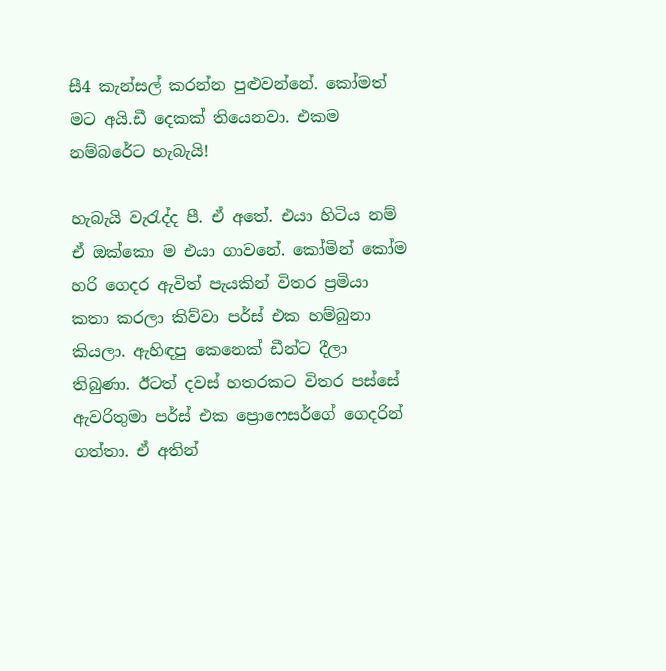සී4 කැන්සල් කරන්න පුළුවන්නේ. කෝමත් මට අයි.ඩී දෙකක් තියෙනවා. එකම නම්බරේට හැබැයි!

හැබැයි වැරැද්ද පී. ඒ අතේ. එයා හිටිය නම් ඒ ඔක්කො ම එයා ගාවනේ. කෝමින් කෝම හරි ගෙදර ඇවිත් පැයකින් විතර ප්‍රමියා කතා කරලා කිව්වා පර්ස් එක හම්බුනා කියලා. ඇහිඳපු කෙනෙක් ඩීන්ට දීලා තිබුණා. ඊටත් දවස් හතරකට විතර පස්සේ ඇවරිතුමා පර්ස් එක ප්‍රොෆෙසර්ගේ ගෙදරින් ගත්තා. ඒ අතින්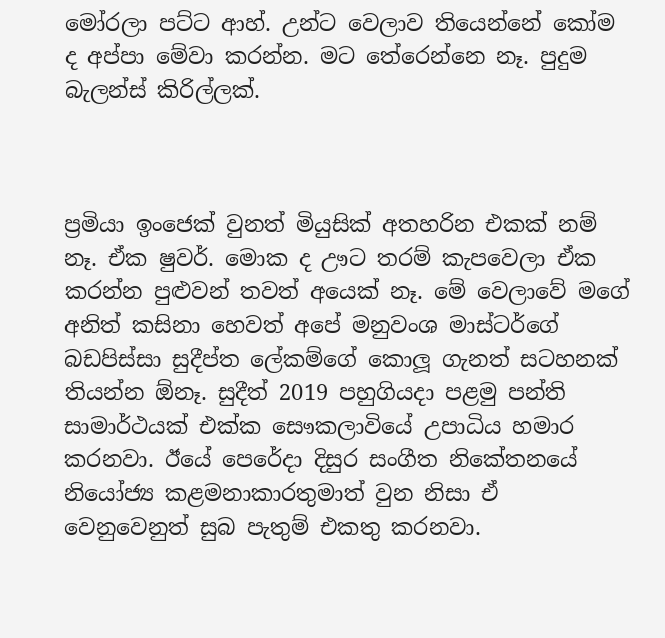මෝරලා පට්ට ආහ්. උන්ට වෙලාව තියෙන්නේ කෝම ද අප්පා මේවා කරන්න. මට තේරෙන්නෙ නෑ. පුදුම බැලන්ස් කිරිල්ලක්.



ප්‍රමියා ඉංජෙක් වුනත් මියුසික් අතහරින එකක් නම් නෑ. ඒක ෂුවර්. මොක ද ඌට තරම් කැපවෙලා ඒක කරන්න පුළුවන් තවත් අයෙක් නෑ. මේ වෙලාවේ මගේ අනිත් කසිනා හෙවත් අපේ මනුවංශ මාස්ටර්ගේ බඩපිස්සා සුදීප්ත ලේකම්ගේ කොලූ ගැනත් සටහනක් තියන්න ඕනෑ. සුදීත් 2019 පහුගියදා පළමු පන්ති සාමාර්ථයක් එක්ක සෞකලාවියේ උපාධිය හමාර කරනවා. ඊයේ පෙරේදා දිසුර සංගීත නිකේතනයේ නියෝජ්‍ය කළමනාකාරතුමාත් වුන නිසා ඒ වෙනුවෙනුත් සුබ පැතුම් එකතු කරනවා.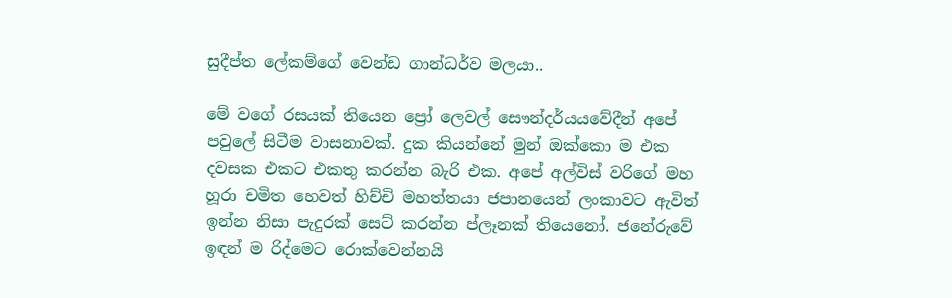සුදීප්ත ලේකම්ගේ වෙන්ඩ ගාන්ධර්ව මලයා..

මේ වගේ රසයක් තියෙන ප්‍රෝ ලෙවල් සෞන්දර්යයවේදීන් අපේ පවුලේ සිටීම වාසනාවක්. දුක කියන්නේ මුන් ඔක්කො ම එක දවසක එකට එකතු කරන්න බැරි එක. අපේ අල්විස් වරිගේ මහ හූරා චමිත හෙවත් හිච්චි මහත්තයා ජපානයෙන් ලංකාවට ඇවිත් ඉන්න නිසා පැදුරක් සෙට් කරන්න ප්ලෑනක් තියෙනෝ. ජනේරුවේ ඉඳන් ම රිද්මෙට රොක්වෙන්නයි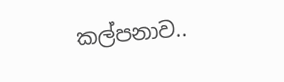කල්පනාව..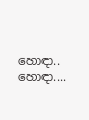හොඳා.. හොඳා....